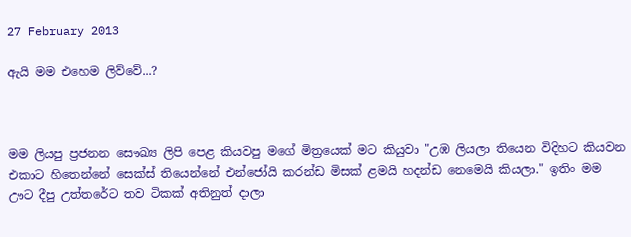27 February 2013

ඇයි මම එහෙම ලිව්වේ...?



මම ලියපු ප්‍රජනන සෞඛ්‍ය ලිපි පෙළ කියවපු මගේ මිත්‍රයෙක් මට කියුවා "උඹ ලියලා තියෙන විදිහට කියවන එකාට හිතෙන්නේ සෙක්ස් තියෙන්නේ එන්ජෝයි කරන්ඩ මිසක් ළමයි හදන්ඩ නෙමෙයි කියලා." ඉතිං මම ඌට දීපු උත්තරේට තව ටිකක් අතිනුත් දාලා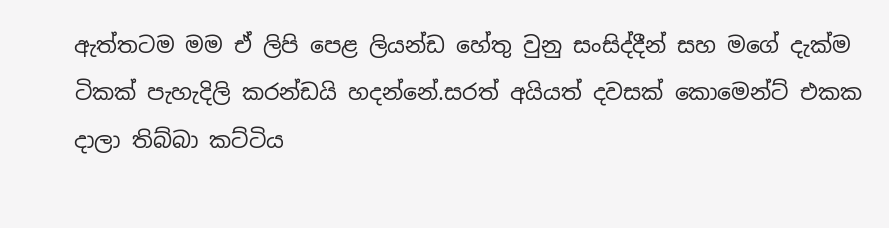ඇත්තටම මම ඒ ලිපි පෙළ ලියන්ඩ හේතු වුනු සංසිද්දීන් සහ මගේ දැක්ම ටිකක් පැහැදිලි කරන්ඩයි හදන්නේ.සරත් අයියත් දවසක් කොමෙන්ට් එකක දාලා තිබ්බා කට්ටිය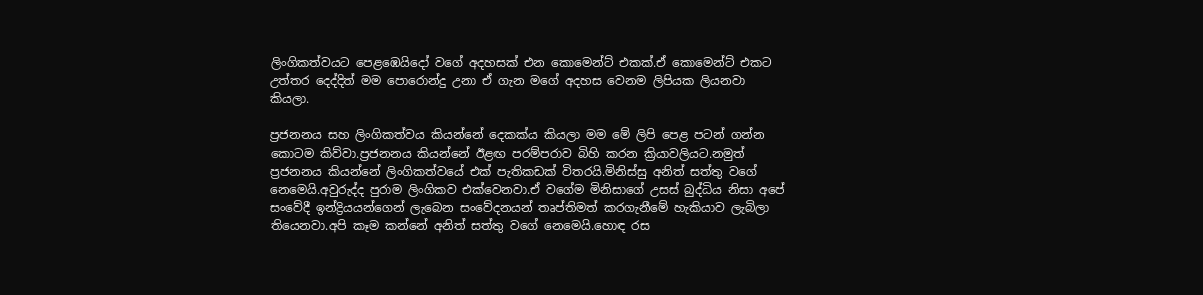ලිංගිකත්වයට පෙළඹෙයිදෝ වගේ අදහසක් එන කොමෙන්ට් එකක්.ඒ කොමෙන්ට් එකට උත්තර දෙද්දිත් මම පොරොන්දු උනා ඒ ගැන මගේ අදහස වෙනම ලිපියක ලියනවා කියලා.

ප්‍රජනනය සහ ලිංගිකත්වය කියන්නේ දෙකක්ය කියලා මම මේ ලිපි පෙළ පටන් ගන්න කොටම කිව්වා.ප්‍රජනනය කියන්නේ ඊළඟ පරම්පරාව බිහි කරන ක්‍රියාවලියට.නමුත් ප්‍රජනනය කියන්නේ ලිංගිකත්වයේ එක් පැතිකඩක් විතරයි.මිනිස්සු අනිත් සත්තු වගේ නෙමෙයි.අවුරුද්ද පුරාම ලිංගිකව එක්වෙනවා.ඒ වගේම මිනිසාගේ උසස් බුද්ධිය නිසා අපේ සංවේදී ඉන්ද්‍රියයන්ගෙන් ලැබෙන සංවේදනයන් තෘප්තිමත් කරගැනීමේ හැකියාව ලැබිලා තියෙනවා.අපි කෑම කන්නේ අනිත් සත්තු වගේ නෙමෙයි.හොඳ රස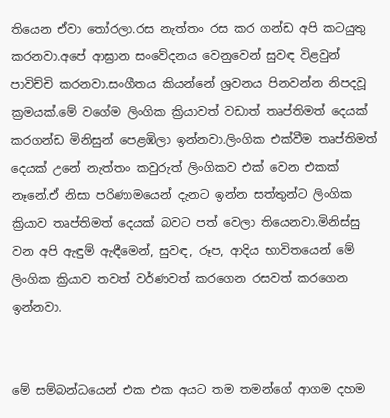තියෙන ඒවා තෝරලා.රස නැත්තං රස කර ගන්ඩ අපි කටයුතු කරනවා.අපේ ආඝ්‍රාන සංවේදනය වෙනුවෙන් සුවඳ විළවුන් පාවිච්චි කරනවා.සංගීතය කියන්නේ ශ්‍රවනය පිනවන්න නිපදවූ ක්‍රමයක්.මේ වගේම ලිංගික ක්‍රියාවත් වඩාත් තෘප්තිමත් දෙයක් කරගන්ඩ මිනිසුන් පෙළඹිලා ඉන්නවා.ලිංගික එක්වීම තෘප්තිමත් දෙයක් උනේ නැත්තං කවුරුත් ලිංගිකව එක් වෙන එකක් නෑනේ.ඒ නිසා පරිණාමයෙන් දැනට ඉන්න සත්තුන්ට ලිංගික ක්‍රියාව තෘප්තිමත් දෙයක් බවට පත් වෙලා තියෙනවා.මිනිස්සු වන අපි ඇඳුම් ඇඳීමෙන්, සුවඳ, රූප, ආදිය භාවිතයෙන් මේ ලිංගික ක්‍රියාව තවත් වර්ණවත් කරගෙන රසවත් කරගෙන ඉන්නවා.


මේ සම්බන්ධයෙන් එක එක අයට තම තමන්ගේ ආගම දහම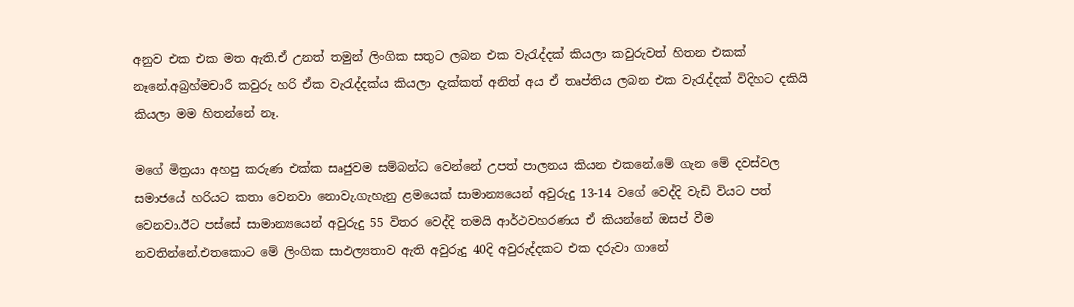අනුව එක එක මත ඇති.ඒ උනත් තමුන් ලිංගික සතුට ලබන එක වැරැද්දක් කියලා කවුරුවත් හිතන එකක් නෑනේ.අබ්‍රහ්මචාරී කවුරු හරි ඒක වැරැද්දක්ය කියලා දැක්කත් අනිත් අය ඒ තෘප්තිය ලබන එක වැරැද්දක් විදිහට දකියි කියලා මම හිතන්නේ නෑ.

මගේ මිත්‍රයා අහපු කරුණ එක්ක සෘජුවම සම්බන්ධ වෙන්නේ උපත් පාලනය කියන එකනේ.මේ ගැන මේ දවස්වල සමාජයේ හරියට කතා වෙනවා නොවැ.ගැහැනු ළමයෙක් සාමාන්‍යයෙන් අවුරුදු 13-14 වගේ වෙද්දි වැඩි වියට පත් වෙනවා.ඊට පස්සේ සාමාන්‍යයෙන් අවුරුදු 55 විතර වෙද්දි තමයි ආර්ථවහරණය ඒ කියන්නේ ඔසප් වීම නවතින්නේ.එතකොට මේ ලිංගික සාඵල්‍යතාව ඇති අවුරුදු 40දි අවුරුද්දකට එක දරුවා ගානේ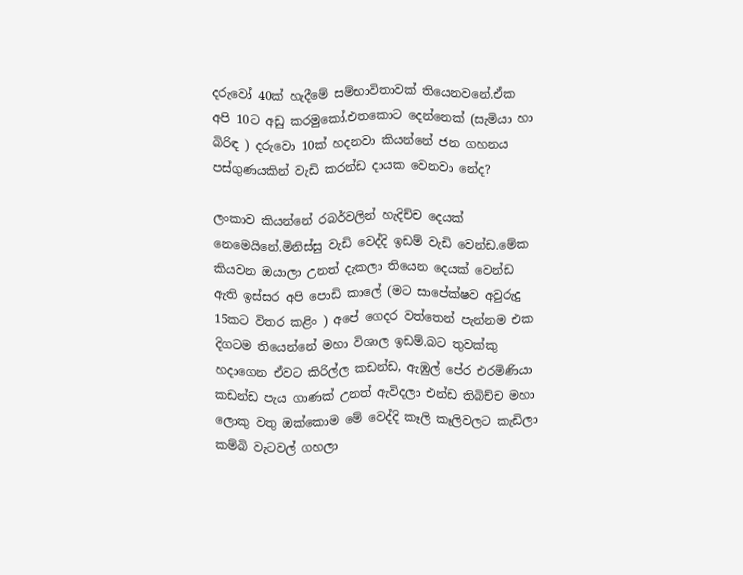දරුවෝ 40ක් හැදීමේ සම්භාවිතාවක් තියෙනවනේ.ඒක අපි 10ට අඩු කරමුකෝ.එතකොට දෙන්නෙක් (සැමියා හා බිරිඳ ) දරුවො 10ක් හදනවා කියන්නේ ජන ගහනය පස්ගුණයකින් වැඩි කරන්ඩ දායක වෙනවා නේද?

ලංකාව කියන්නේ රබර්වලින් හැදිච්ච දෙයක් නෙමෙයිනේ.මිනිස්සු වැඩි වෙද්දි ඉඩම් වැඩි වෙන්ඩ.මේක කියවන ඔයාලා උනත් දැකලා තියෙන දෙයක් වෙන්ඩ ඇති ඉස්සර අපි පොඩි කාලේ (මට සාපේක්ෂව අවුරුදු 15කට විතර කළිං ) අපේ ගෙදර වත්තෙන් පැන්නම එක දිගටම තියෙන්නේ මහා විශාල ඉඩම්.බට තුවක්කු හදාගෙන ඒවට කිරිල්ල කඩන්ඩ, ඇඹුල් පේර එරමිණියා කඩන්ඩ පැය ගාණක් උනත් ඇවිදලා එන්ඩ තිබිච්ච මහා ලොකු වතු ඔක්කොම මේ වෙද්දි කෑලි කෑලිවලට කැඩිලා කම්බි වැටවල් ගහලා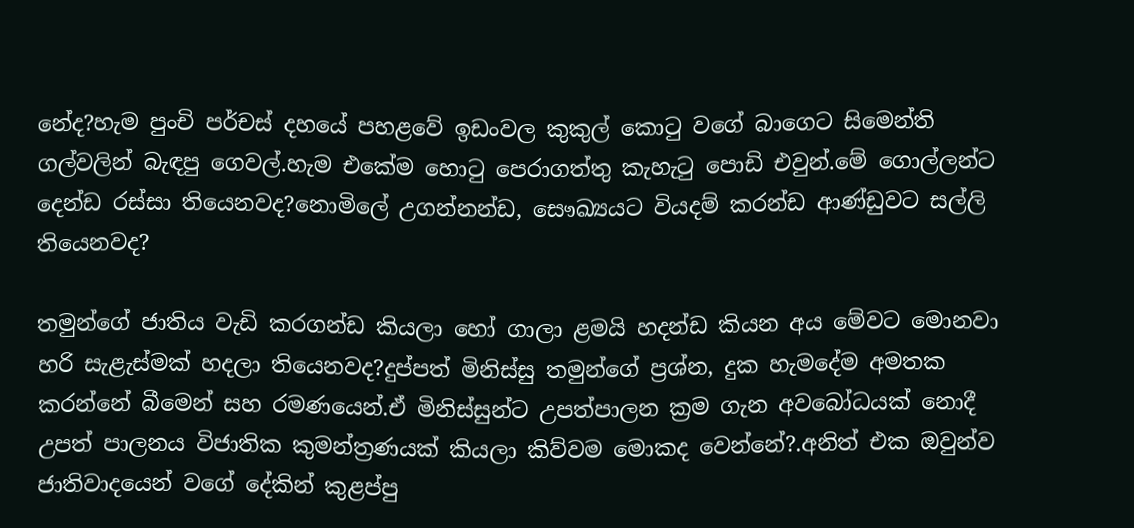නේද?හැම පුංචි පර්චස් දහයේ පහළවේ ඉඩංවල කුකුල් කොටු වගේ බාගෙට සිමෙන්ති ගල්වලින් බැඳපු ගෙවල්.හැම එකේම හොටු පෙරාගත්තු කැහැටු පොඩි එවුන්.මේ ගොල්ලන්ට දෙන්ඩ රස්සා තියෙනවද?නොමිලේ උගන්නන්ඩ, සෞඛ්‍යයට වියදම් කරන්ඩ ආණ්ඩුවට සල්ලි තියෙනවද?

තමුන්ගේ ජාතිය වැඩි කරගන්ඩ කියලා හෝ ගාලා ළමයි හදන්ඩ කියන අය මේවට මොනවා හරි සැළැස්මක් හදලා තියෙනවද?දුප්පත් මිනිස්සු තමුන්ගේ ප්‍රශ්න, දුක හැමදේම අමතක කරන්නේ බීමෙන් සහ රමණයෙන්.ඒ මිනිස්සුන්ට උපත්පාලන ක්‍රම ගැන අවබෝධයක් නොදී උපත් පාලනය විජාතික කුමන්ත්‍රණයක් කියලා කිව්වම මොකද වෙන්නේ?.අනිත් එක ඔවුන්ව ජාතිවාදයෙන් වගේ දේකින් කුළප්පු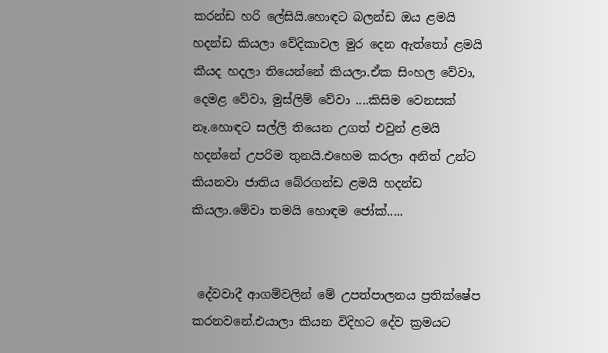කරන්ඩ හරි ලේසියි.හොඳට බලන්ඩ ඔය ළමයි හදන්ඩ කියලා වේදිකාවල මුර දෙන ඇත්තෝ ළමයි කීයද හදලා තියෙන්නේ කියලා.ඒක සිංහල වේවා, දෙමළ වේවා, මුස්ලිම් වේවා ....කිසිම වෙනසක් නෑ.හොඳට සල්ලි තියෙන උගත් එවුන් ළමයි හදන්නේ උපරිම තුනයි.එහෙම කරලා අනිත් උන්ට කියනවා ජාතිය බේරගන්ඩ ළමයි හදන්ඩ කියලා.මේවා තමයි හොඳම ජෝක්.....


 දේවවාදී ආගම්වලින් මේ උපත්පාලනය ප්‍රතික්ෂේප කරනවනේ.එයාලා කියන විදිහට දේව ක්‍රමයට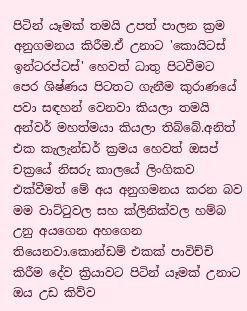පිටින් යෑමක් තමයි උපත් පාලන ක්‍රම අනුගමනය කිරීම.ඒ උනාට 'කොයිටස් ඉන්ටරප්ටස්' හෙවත් ධාතු පිටවීමට පෙර ශිෂ්ණය පිටතට ගැනීම කුරාණයේ පවා සඳහන් වෙනවා කියලා තමයි අන්වර් මහත්මයා කියලා තිබ්බේ.අනිත් එක කැලැන්ඩර් ක්‍රමය හෙවත් ඔසප් චක්‍රයේ නිසරු කාලයේ ලිංගිකව එක්වීමත් මේ අය අනුගමනය කරන බව මම වාට්ටුවල සහ ක්ලිනික්වල හම්බ උනු අයගෙන අහගෙන තියෙනවා.කොන්ඩම් එකක් පාවිච්චි කිරීම දේව ක්‍රියාවට පිටින් යෑමක් උනාට ඔය උඩ කිව්ව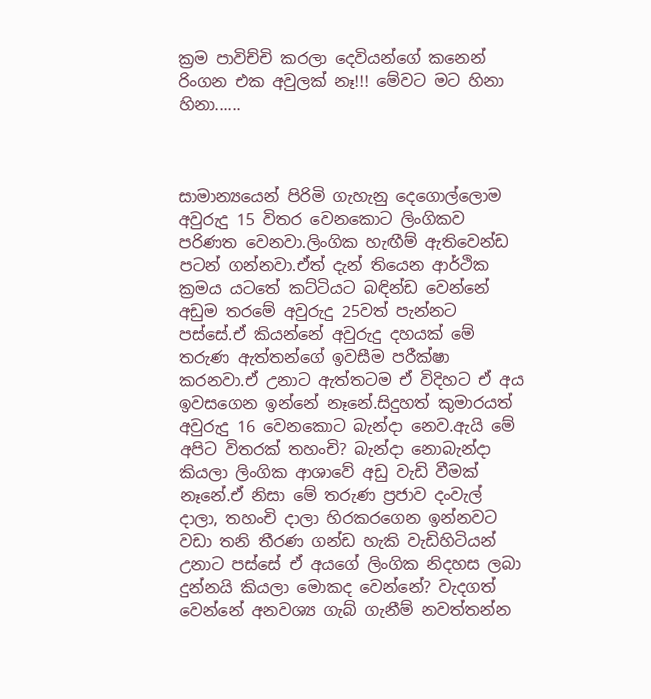ක්‍රම පාවිච්චි කරලා දෙවියන්ගේ කනෙන් රිංගන එක අවුලක් නෑ!!! මේවට මට හිනා හිනා......



සාමාන්‍යයෙන් පිරිමි ගැහැනු දෙගොල්ලොම අවුරුදු 15 විතර වෙනකොට ලිංගිකව පරිණත වෙනවා.ලිංගික හැඟීම් ඇතිවෙන්ඩ පටන් ගන්නවා.ඒත් දැන් තියෙන ආර්ථික ක්‍රමය යටතේ කට්ටියට බඳින්ඩ වෙන්නේ අඩුම තරමේ අවුරුදු 25වත් පැන්නට පස්සේ.ඒ කියන්නේ අවුරුදු දහයක් මේ තරුණ ඇත්තන්ගේ ඉවසීම පරීක්ෂා කරනවා.ඒ උනාට ඇත්තටම ඒ විදිහට ඒ අය ඉවසගෙන ඉන්නේ නෑනේ.සිදුහත් කුමාරයත් අවුරුදු 16 වෙනකොට බැන්දා නෙව.ඇයි මේ අපිට විතරක් තහංචි? බැන්දා නොබැන්දා කියලා ලිංගික ආශාවේ අඩු වැඩි වීමක් නෑනේ.ඒ නිසා මේ තරුණ ප්‍රජාව දංවැල් දාලා, තහංචි දාලා හිරකරගෙන ඉන්නවට වඩා තනි තීරණ ගන්ඩ හැකි වැඩිහිටියන් උනාට පස්සේ ඒ අයගේ ලිංගික නිදහස ලබා දුන්නයි කියලා මොකද වෙන්නේ? වැදගත් වෙන්නේ අනවශ්‍ය ගැබ් ගැනීම් නවත්තන්න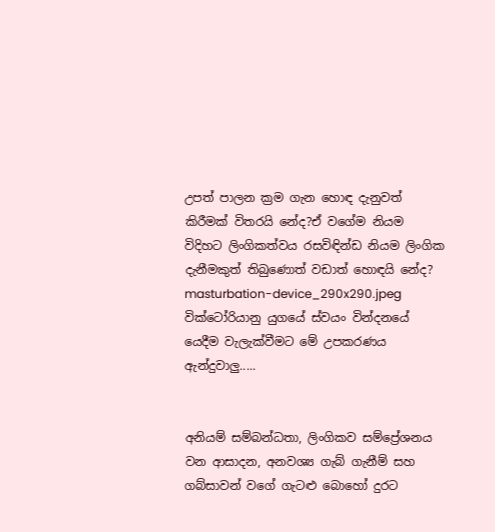උපත් පාලන ක්‍රම ගැන හොඳ දැනුවත් කිරීමක් විතරයි නේද?ඒ වගේම නියම විදිහට ලිංගිකත්වය රසවිඳින්ඩ නියම ලිංගික දැනීමකුත් තිබුණොත් වඩාත් හොඳයි නේද?
masturbation-device_290x290.jpeg
වික්ටෝරියානු යුගයේ ස්වයං වින්දනයේ යෙදීම වැලැක්වීමට මේ උපකරණය ඇන්දුවාලු.....


අනියම් සම්බන්ධතා, ලිංගිකව සම්ප්‍රේශනය වන ආසාදන, අනවශ්‍ය ගැබ් ගැනීම් සහ ගබ්සාවන් වගේ ගැටළු බොහෝ දුරට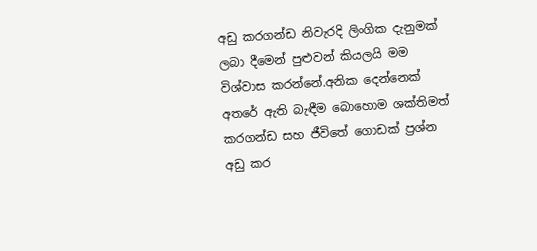අඩු කරගන්ඩ නිවැරදි ලිංගික දැනුමක් ලබා දීමෙන් පුළුවන් කියලයි මම විශ්වාස කරන්නේ.අනික දෙන්නෙක් අතරේ ඇති බැඳීම බොහොම ශක්තිමත් කරගන්ඩ සහ ජීවිතේ ගොඩක් ප්‍රශ්න අඩු කර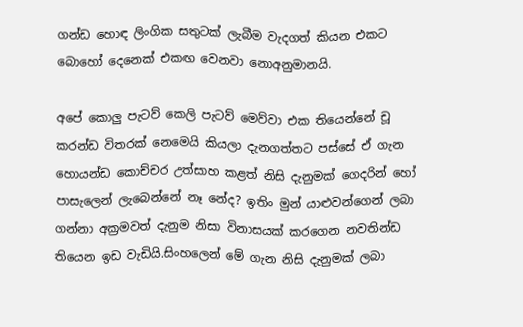ගන්ඩ හොඳ ලිංගික සතුටක් ලැබීම වැදගත් කියන එකට බොහෝ දෙනෙක් එකඟ වෙනවා නොඅනුමානයි.

අපේ කොලු පැටව් කෙලි පැටව් මෙව්වා එක තියෙන්නේ චූ කරන්ඩ විතරක් නෙමෙයි කියලා දැනගත්තට පස්සේ ඒ ගැන හොයන්ඩ කොච්චර උත්සාහ කළත් නිසි දැනුමක් ගෙදරින් හෝ පාසැලෙන් ලැබෙන්නේ නෑ නේද? ඉතිං මුන් යාළුවන්ගෙන් ලබා ගන්නා අක්‍රමවත් දැනුම නිසා විනාසයක් කරගෙන නවතින්ඩ තියෙන ඉඩ වැඩියි.සිංහලෙන් මේ ගැන නිසි දැනුමක් ලබා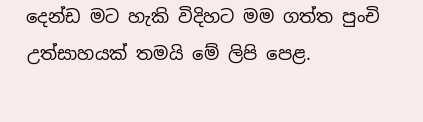දෙන්ඩ මට හැකි විදිහට මම ගත්ත පුංචි උත්සාහයක් තමයි මේ ලිපි පෙළ.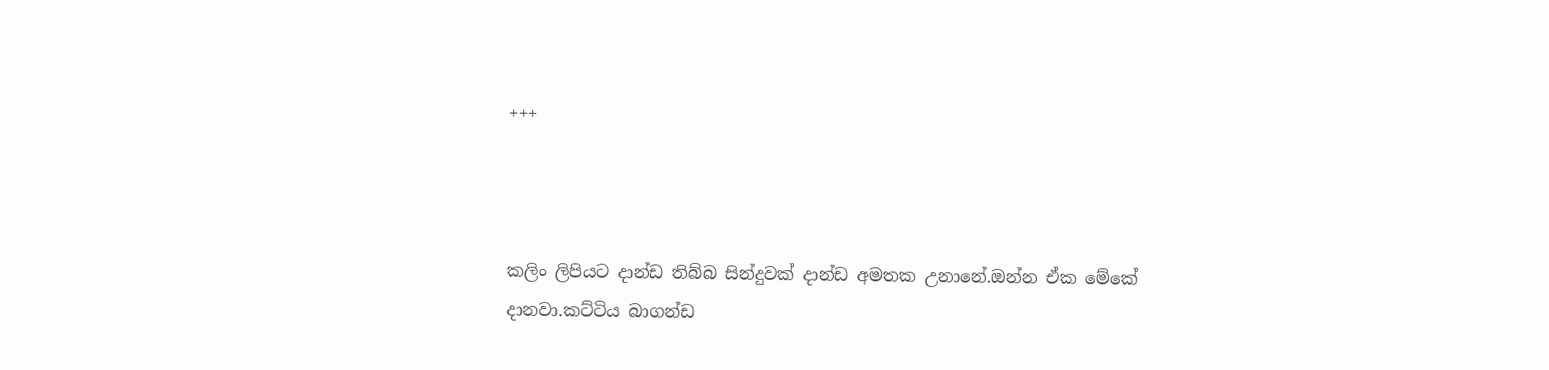+++



කලිං ලිපියට දාන්ඩ තිබ්බ සින්දුවක් දාන්ඩ අමතක උනානේ.ඔන්න ඒක මේකේ දානවා.කට්ටිය බාගන්ඩ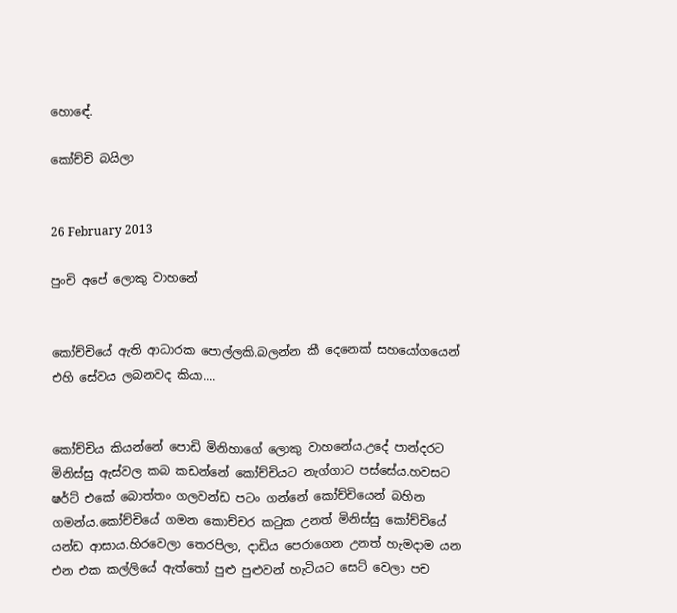හොඳේ.

කෝච්චි බයිලා


26 February 2013

පුංචි අපේ ලොකු වාහනේ


කෝච්චියේ ඇති ආධාරක පොල්ලකි.බලන්න කී දෙනෙක් සහයෝගයෙන් එහි සේවය ලබනවද කියා....


කෝච්චිය කියන්නේ පොඩි මිනිහාගේ ලොකු වාහනේය.උදේ පාන්දරට මිනිස්සු ඇස්වල කබ කඩන්නේ කෝච්චියට නැග්ගාට පස්සේය.හවසට ෂර්ට් එකේ බොත්තං ගලවන්ඩ පටං ගන්නේ කෝච්චියෙන් බහින ගමන්ය.කෝච්චියේ ගමන කොච්චර කටුක උනත් මිනිස්සු කෝච්චියේ යන්ඩ ආසාය.හිරවෙලා තෙරපිලා, දාඩිය පෙරාගෙන උනත් හැමදාම යන එන එක කල්ලියේ ඇත්තෝ පුළු පුළුවන් හැටියට සෙට් වෙලා පච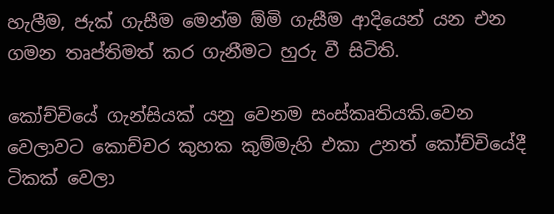හැලීම, ජැක් ගැසීම මෙන්ම ඕමි ගැසීම ආදියෙන් යන එන ගමන තෘප්තිමත් කර ගැනීමට හුරු වී සිටිති.

කෝච්චියේ ගැන්සියක් යනු වෙනම සංස්කෘතියකි.වෙන වෙලාවට කොච්චර කුහක කුම්මැහි එකා උනත් කෝච්චියේදී ටිකක් වෙලා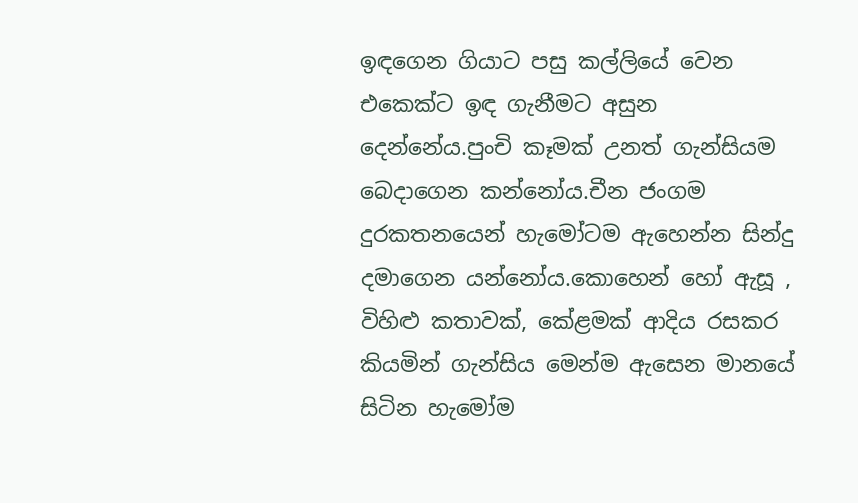ඉඳගෙන ගියාට පසු කල්ලියේ වෙන එකෙක්ට ඉඳ ගැනීමට අසුන දෙන්නේය.පුංචි කෑමක් උනත් ගැන්සියම බෙදාගෙන කන්නෝය.චීන ජංගම දුරකතනයෙන් හැමෝටම ඇහෙන්න සින්දු දමාගෙන යන්නෝය.කොහෙන් හෝ ඇසූ , විහිළු කතාවක්, කේළමක් ආදිය රසකර කියමින් ගැන්සිය මෙන්ම ඇසෙන මානයේ සිටින හැමෝම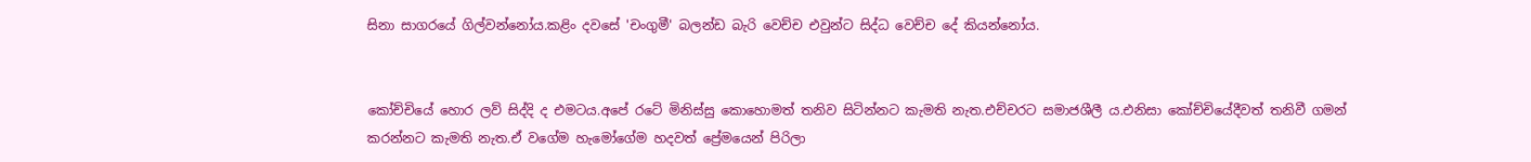සිනා සාගරයේ ගිල්වන්නෝය.කළිං දවසේ 'චංගුමී' බලන්ඩ බැරි වෙච්ච එවුන්ට සිද්ධ වෙච්ච දේ කියන්නෝය.


කෝච්චියේ හොර ලව් සිද්දි ද එමටය.අපේ රටේ මිනිස්සු කොහොමත් තනිව සිටින්නට කැමති නැත.එච්චරට සමාජශීලී ය.එනිසා කෝච්චියේදීවත් තනිවී ගමන් කරන්නට කැමති නැත.ඒ වගේම හැමෝගේම හදවත් ප්‍රේමයෙන් පිරිලා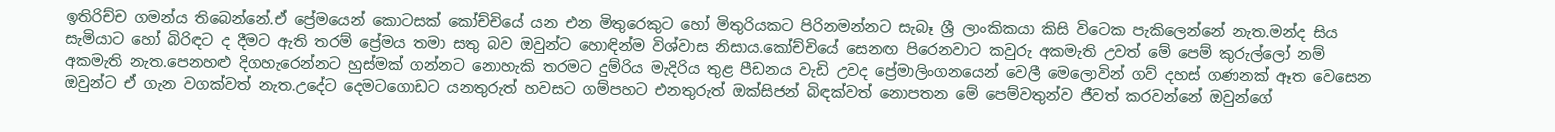ඉතිරිච්ච ගමන්ය තිබෙන්නේ.ඒ ප්‍රේමයෙන් කොටසක් කෝච්චියේ යන එන මිතුරෙකුට හෝ මිතුරියකට පිරිනමන්නට සැබෑ ශ්‍රී ලාංකිකයා කිසි විටෙක පැකිලෙන්නේ නැත.මන්ද සිය සැමියාට හෝ බිරිඳට ද දීමට ඇති තරම් ප්‍රේමය තමා සතු බව ඔවුන්ට හොඳින්ම විශ්වාස නිසාය.කෝච්චියේ සෙනඟ පිරෙනවාට කවුරු අකමැති උවත් මේ පෙම් කුරුල්ලෝ නම් අකමැති නැත.පෙනහළු දිගහැරෙන්නට හුස්මක් ගන්නට නොහැකි තරමට දුම්රිය මැදිරිය තුළ පීඩනය වැඩි උවද ප්‍රේමාලිංගනයෙන් වෙලී මෙලොවින් ගව් දහස් ගණනක් ඈත වෙසෙන ඔවුන්ට ඒ ගැන වගක්වත් නැත.උදේට දෙමටගොඩට යනතුරුත් හවසට ගම්පහට එනතුරුත් ඔක්සිජන් බිඳක්වත් නොපතන මේ පෙම්වතුන්ව ජීවත් කරවන්නේ ඔවුන්ගේ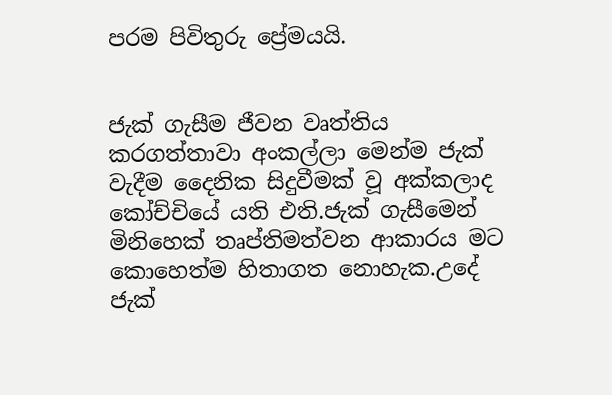පරම පිවිතුරු ප්‍රේමයයි.


ජැක් ගැසීම ජීවන වෘත්තිය කරගත්තාවා අංකල්ලා මෙන්ම ජැක් වැදීම දෛනික සිදුවීමක් වූ අක්කලාද කෝච්චියේ යති එති.ජැක් ගැසීමෙන් මිනිහෙක් තෘප්තිමත්වන ආකාරය මට කොහෙත්ම හිතාගත නොහැක.උදේ ජැක්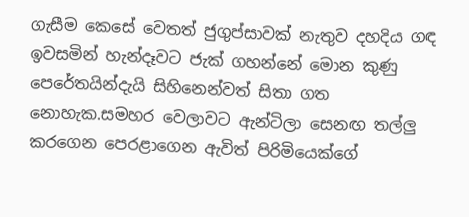ගැසීම කෙසේ වෙතත් ජුගුප්සාවක් නැතුව දහදිය ගඳ ඉවසමින් හැන්දෑවට ජැක් ගහන්නේ මොන කුණු පෙරේතයින්දැයි සිහිනෙන්වත් සිතා ගත නොහැක.සමහර වෙලාවට ඇන්ටිලා සෙනඟ තල්ලු කරගෙන පෙරළාගෙන ඇවිත් පිරිමියෙක්ගේ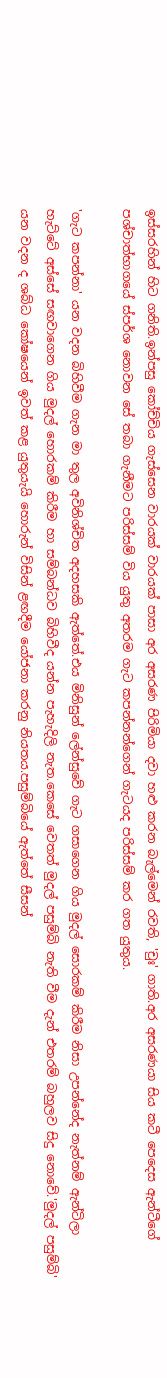ඉස්සරහින් හිට ගනිති.ඉන්පසු කෝච්චිය ගැස්සෙන වාරයක් වාරයක් පාසා අර අසරණ පිරිමියා දවා හළු කරන බැල්මෙන් රවති, 'චුඃ' ගාති.අර අසරණයා සිය කටී පෙදෙස ඇන්ටීගේ පශ්චාත්භාගයේ ස්පර්ශ නොවන සේ තබා ගැනීමට පරිස්සම් විය යුතු අතරම ගැට කපන්නන්ගෙන් ගැටයද පරිස්සම් කර ගත යුතුය.

'ගැට කපන්නා' යන වදන බිහිවීම ගැන මා තුල අවිනිශ්චිත අදහසකි ඇත්තේ.එය මිනිසුන් ලේන්සුවේ ගැට ගසාගෙන ගිය මුදල් සොරකම් කිරීම නිසා උපන්නේද නැත්නම් ඇන්ටිලා හැට්ටේ අස්සේ සඟවාගෙන ගිය මුදල් හොරකම් කිරීම හා සම්බන්ධව බිහිවීද යන්න පැහැදිලි නැත.කෙසේ වෙතත් මුදල් පසුම්බි නැති වීම දැන් එතරම් බහුලව සිදු නොවේ.'මුදල් පසුම්බි' යන වදන ද ශබ්ධ කෝෂයෙන් ඉවත් කළ යුතුයැයි හොරුන් විසින් ළඟදීම යෝජනා කරනු නියතය.පසුම්බියේ ඇත්තේ සීසන්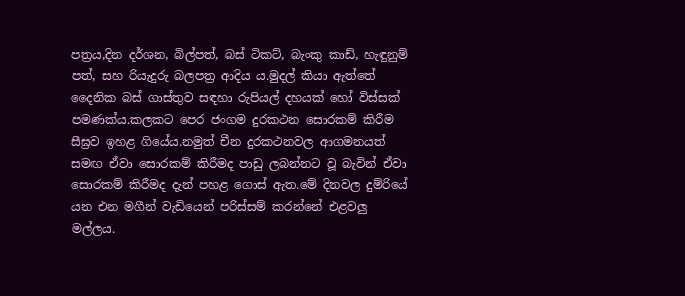පත්‍රය,දින දර්ශන, බිල්පත්, බස් ටිකට්, බැංකු කාඩ්, හැඳුනුම් පත්, සහ රියැදුරු බලපත්‍ර ආදිය ය.මුදල් කියා ඇත්තේ දෛනික බස් ගාස්තුව සඳහා රුපියල් දහයක් හෝ විස්සක් පමණක්ය.කලකට පෙර ජංගම දුරකථන සොරකම් කිරීම සීඝ්‍රව ඉහළ ගියේය.නමුත් චීන දුරකථනවල ආගමනයත් සමඟ ඒවා සොරකම් කිරීමද පාඩු ලබන්නට වූ බැවින් ඒවා සොරකම් කිරීමද දැන් පහළ ගොස් ඇත.මේ දිනවල දුම්රියේ යන එන මගීන් වැඩියෙන් පරිස්සම් කරන්නේ එළවලු මල්ලය.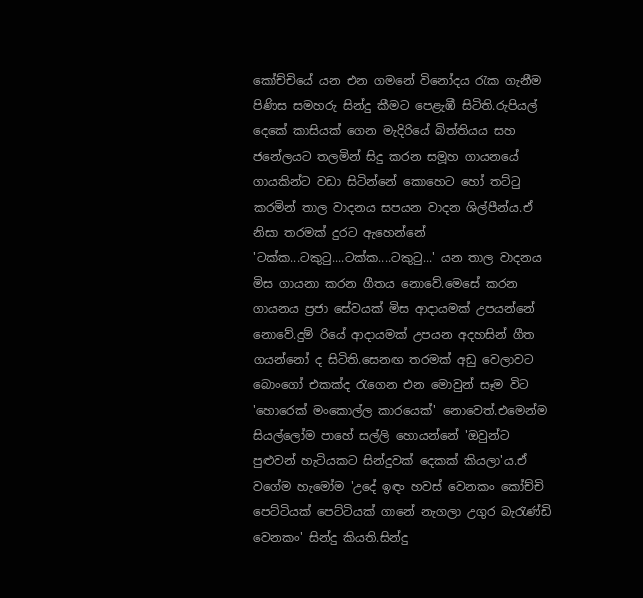කෝච්චියේ යන එන ගමනේ විනෝදය රැක ගැනීම පිණිස සමහරු සින්දු කීමට පෙළැඹී සිටිති.රුපියල් දෙකේ කාසියක් ගෙන මැදිරියේ බිත්තිය‍ය සහ ජනේලයට තලමින් සිදු කරන සමූහ ගායනයේ ගායකින්ට වඩා සිටින්නේ කොහෙට හෝ තට්ටු කරමින් තාල වාදනය සපයන වාදන ශිල්පීන්ය.ඒ නිසා තරමක් දුරට ඇහෙන්නේ 'ටක්ක...ටකුටු....ටක්ක....ටකුටු...' යන තාල වාදනය මිස ගායනා කරන ගීතය නොවේ.මෙසේ කරන ගායනය ප්‍රජා සේවයක් මිස ආදායමක් උපයන්නේ නොවේ.දුම් රියේ ආදායමක් උපයන අදහසින් ගීත ගයන්නෝ ද සිටිති.සෙනඟ තරමක් අඩු වෙලාවට බොංගෝ එකක්ද රැගෙන එන මොවුන් සෑම විට 'හොරෙක් මංකොල්ල කාරයෙක්' නොවෙත්.එමෙන්ම සියල්ලෝම පාහේ සල්ලි හොයන්නේ 'ඔවුන්ට පුළුවන් හැටියකට සින්දුවක් දෙකක් කියලා'ය.ඒ වගේම හැමෝම 'උදේ ඉඳං හවස් වෙනකං කෝච්චි පෙට්ටියක් පෙට්ටියක් ගානේ නැගලා උගුර බැරැණ්ඩි වෙනකං' සින්දු කියති.සින්දු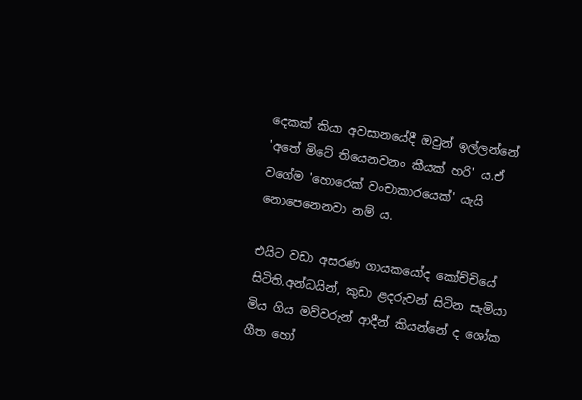දෙකක් කියා අවසානයේදී ඔවුන් ඉල්ලන්නේ 'අතේ මිටේ තියෙනවනං කීයක් හරි' ය.ඒ වගේම 'හොරෙක් වංචාකාරයෙක්' යැයි නොපෙනෙනවා නම් ය.

එයිට වඩා අසරණ ගායකයෝද කෝච්චියේ සිටිති.අන්ධයින්, කුඩා ළදරුවන් සිටින සැමියා මිය ගිය මව්වරුන් ආදීන් කියන්නේ ද ශෝක ගීත හෝ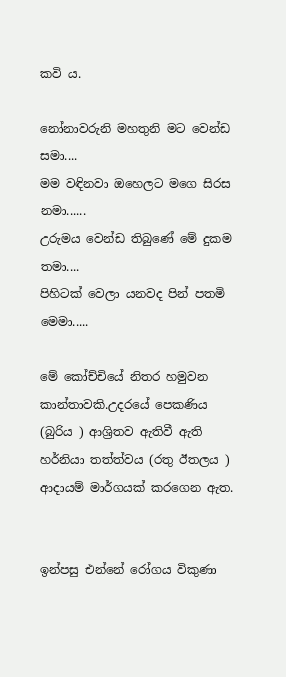කවි ය.

නෝනාවරුනි මහතුනි මට වෙන්ඩ සමා....
මම වඳිනවා ඔහෙලට මගෙ සිරස නමා......
උරුමය වෙන්ඩ තිබුණේ මේ දුකම තමා....
පිහිටක් වෙලා යනවද පින් පතමි මෙමා.....

මේ කෝච්චියේ නිතර හමුවන කාන්තාවකි.උදරයේ පෙකණිය (බුරිය ) ආශ්‍රිතව ඇතිවී ඇති හර්නියා තත්ත්වය (රතු ඊතලය ) ආදායම් මාර්ගයක් කරගෙන ඇත.


ඉන්පසු එන්නේ රෝගය විකුණා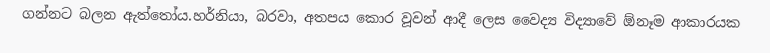ගන්නට බලන ඇත්තෝය.හර්නියා, බරවා, අතපය කොර වූවන් ආදී ලෙස වෛද්‍ය විද්‍යාවේ ඕනෑම ආකාරයක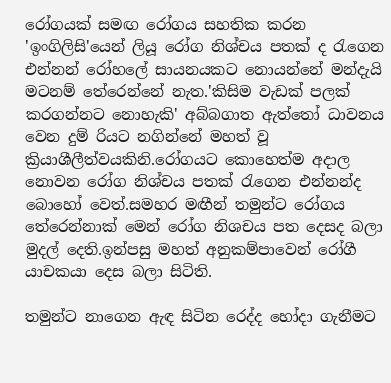රෝගයක් සමඟ රෝගය සහතික කරන 'ඉංගිලිසි'යෙන් ලියූ රෝග නිශ්චය පතක් ද රැගෙන එන්නන් රෝහලේ සායනයකට නොයන්නේ මන්දැයි මටනම් තේරෙන්නේ නැත.'කිසිම වැඩක් පලක් කරගන්නට නොහැකි' අබ්බගාත ඇත්තෝ ධාවනය වෙන දුම් රියට නගින්නේ මහත් වූ ක්‍රියාශීලීත්වයකිනි.රෝගයට කොහෙත්ම අදාල නොවන රෝග නිශ්චය පතක් රැගෙන එන්නන්ද බොහෝ වෙත්.සමහර මඟීන් තමුන්ට රෝගය තේරෙන්නාක් මෙන් රෝග නිශචය පත දෙසද බලා මුදල් දෙති.ඉන්පසු මහත් අනුකම්පාවෙන් රෝගී යාචකයා දෙස බලා සිටිති.

තමුන්ට නාගෙන ඇඳ සිටින රෙද්ද හෝදා ගැනීමට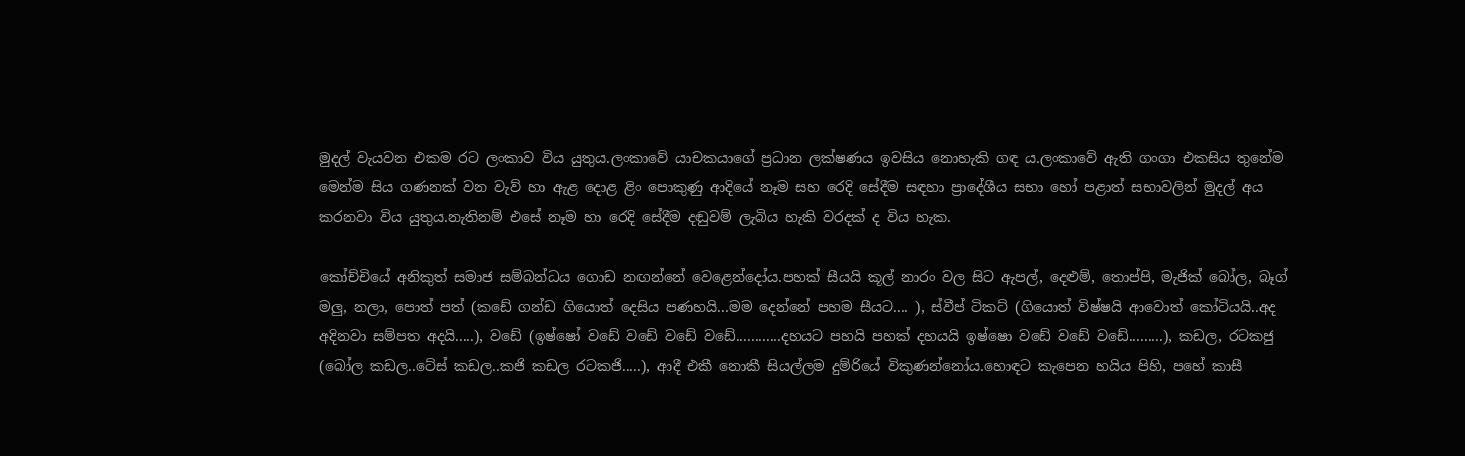මුදල් වැයවන එකම රට ලංකාව විය යුතුය.ලංකාවේ යාචකයාගේ ප්‍රධාන ලක්ෂණය ඉවසිය නොහැකි ගඳ ය.ලංකාවේ ඇති ගංගා එකසිය තුනේම මෙන්ම සිය ගණනක් වන වැව් හා ඇළ දොළ ළිං පොකුණු ආදියේ නෑම සහ රෙදි සේදීම සඳහා ප්‍රාදේශීය සභා හෝ පළාත් සභාවලින් මුදල් අය කරනවා විය යුතුය.නැතිනම් එසේ නෑම හා රෙදි සේදීම දඬුවම් ලැබිය හැකි වරදක් ද විය හැක.

කෝච්චියේ අනිකුත් සමාජ සම්බන්ධය ගොඩ නඟන්නේ වෙළෙන්දෝය.පහක් සීයයි කූල් නාරං වල සිට ඇපල්, දෙළුම්, තොප්පි, මැජික් බෝල, බෑග් මලු, නලා, පොත් පත් (කඩේ ගන්ඩ ගියොත් දෙසිය පණහයි...මම දෙන්නේ පහම සීයට.... ), ස්වීප් ටිකට් (ගියොත් විෂ්ෂයි ආවොත් කෝටියයි..අද අදිනවා සම්පත අදයි.....), වඩේ (ඉෂ්ෂෝ වඩේ වඩේ වඩේ වඩේ............දහයට පහයි පහක් දහයයි ඉෂ්ෂො වඩේ වඩේ වඩේ.........), කඩල, රටකජු (බෝල කඩල..ටේස් කඩල..කජි කඩල රටකජි.....), ආදී එකී නොකී සියල්ලම දුම්රියේ විකුණන්නෝය.හොඳට කැපෙන හයිය පිහි, පහේ කාසී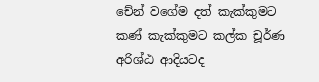චේන් වගේම දත් කැක්කුමට කණ් කැක්කුමට කල්ක චූර්ණ අරිශ්ඨ ආදියටද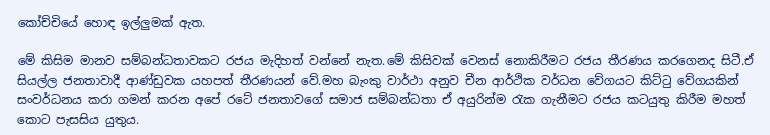කෝච්චියේ හොඳ ඉල්ලුමක් ඇත.

මේ කිසිම මානව සම්බන්ධතාවකට රජය මැදිහත් වන්නේ නැත.මේ කිසිවක් වෙනස් නොකිරීමට රජය තීරණය කරගෙනද සිටී.ඒ සියල්ල ජනතාවාදී ආණ්ඩුවක යහපත් තීරණයන් වේ.මහ බැංකු වාර්ථා අනුව චීන ආර්ථික වර්ධන වේගයට කිට්ටු වේගයකින් සංවර්ධනය කරා ගමන් කරන අපේ රටේ ජනතාවගේ සමාජ සම්බන්ධතා ඒ අයුරින්ම රැක ගැනීමට රජය කටයුතු කිරීම මහත් කොට පැසසිය යුතුය.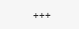+++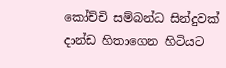කෝච්චි සම්බන්ධ සින්දුවක් දාන්ඩ හිතාගෙන හිටියට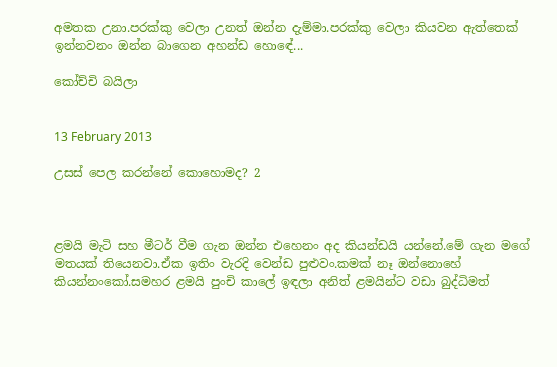අමතක උනා.පරක්කු වෙලා උනත් ඔන්න දැම්මා.පරක්කු වෙලා කියවන ඇත්තෙක් ඉන්නවනං ඔන්න බාගෙන අහන්ඩ හොඳේ...

කෝච්චි බයිලා


13 February 2013

උසස් පෙල කරන්නේ කොහොමද? 2



ළමයි මැටි සහ මීටර් වීම ගැන ඔන්න එහෙනං අද කියන්ඩයි යන්නේ.මේ ගැන මගේ මතයක් තියෙනවා.ඒක ඉතිං වැරදි වෙන්ඩ පුළුවං.කමක් නෑ ඔන්නොහේ කියන්නංකෝ.සමහර ළමයි පුංචි කාලේ ඉඳලා අනිත් ළමයින්ට වඩා බුද්ධිමත්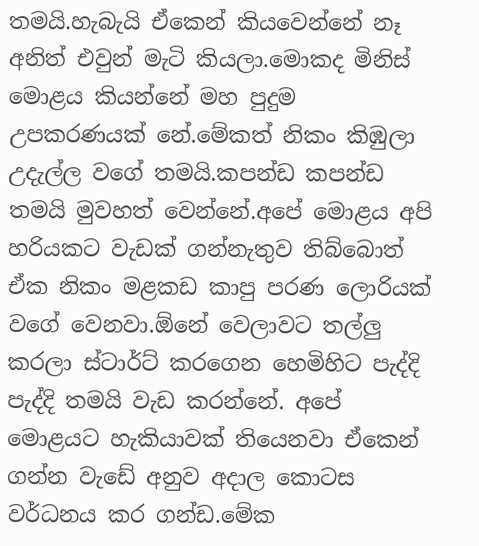තමයි.හැබැයි ඒකෙන් කියවෙන්නේ නෑ අනිත් එවුන් මැටි කියලා.මොකද මිනිස් මොළය කියන්නේ මහ පුදුම උපකරණයක් නේ.මේකත් නිකං කිඹුලා උදැල්ල වගේ තමයි.කපන්ඩ කපන්ඩ තමයි මුවහත් වෙන්නේ.අපේ මොළය අපි හරියකට වැඩක් ගන්නැතුව තිබ්බොත් ඒක නිකං මළකඩ කාපු පරණ ලොරියක් වගේ වෙනවා.ඕනේ වෙලාවට තල්ලු කරලා ස්ටාර්ට් කරගෙන හෙමිහිට පැද්දි පැද්දි තමයි වැඩ කරන්නේ. අපේ මොළයට හැකියාවක් තියෙනවා ඒකෙන් ගන්න වැඩේ අනුව අදාල කොටස වර්ධනය කර ගන්ඩ.මේක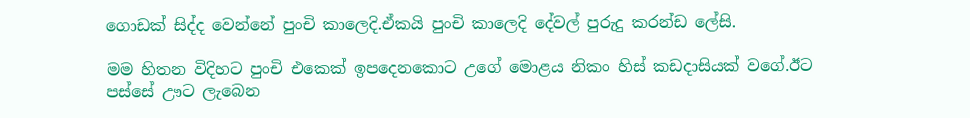ගොඩක් සිද්ද වෙන්නේ පුංචි කාලෙදි.ඒකයි පුංචි කාලෙදි දේවල් පුරුදු කරන්ඩ ලේසි.

මම හිතන විදිහට පුංචි එකෙක් ඉපදෙනකොට උගේ මොළය නිකං හිස් කඩදාසියක් වගේ.ඊට පස්සේ ඌට ලැබෙන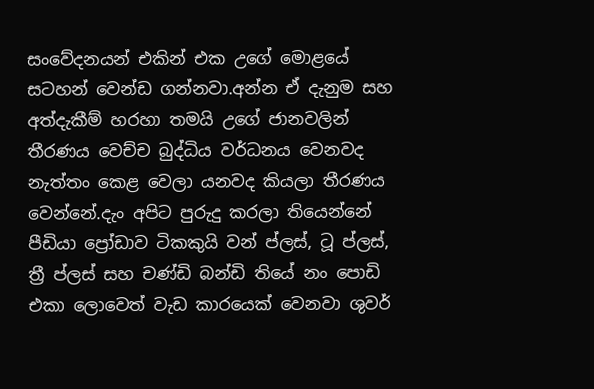සංවේදනයන් එකින් එක උගේ මොළයේ සටහන් වෙන්ඩ ගන්නවා.අන්න ඒ දැනුම සහ අත්දැකීම් හරහා තමයි උගේ ජානවලින් තීරණය වෙච්ච බුද්ධිය වර්ධනය වෙනවද නැත්තං කෙළ වෙලා යනවද කියලා තීරණය වෙන්නේ.දැං අපිට පුරුදු කරලා තියෙන්නේ පීඩියා ප්‍රෝඩාව ටිකකුයි වන් ප්ලස්, ටූ ප්ලස්, ත්‍රී ප්ලස් සහ චණ්ඩි බන්ඩි තියේ නං පොඩි එකා ලොවෙත් වැඩ කාරයෙක් වෙනවා ශුවර්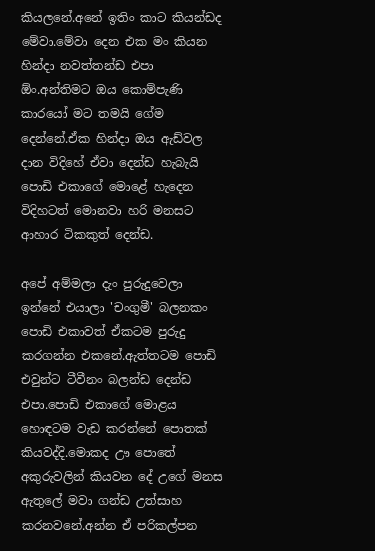කියලනේ.අනේ ඉතිං කාට කියන්ඩද මේවා.මේවා දෙන එක මං කියන හින්දා නවත්තන්ඩ එපා ඕං.අන්තිමට ඔය කොම්පැණි කාරයෝ මට තමයි ගේම දෙන්නේ.ඒක හින්දා ඔය ඇඩ්වල දාන විදිහේ ඒවා දෙන්ඩ හැබැයි පොඩි එකාගේ මොළේ හැදෙන විදිහටත් මොනවා හරි මනසට ආහාර ටිකකුත් දෙන්ඩ.

අපේ අම්මලා දැං පුරුදුවෙලා ඉන්නේ එයාලා 'චංගුමී' බලනකං පොඩි එකාවත් ඒකටම පුරුදු කරගන්න එකනේ.ඇත්තටම පොඩි එවුන්ට ටීවීනං බලන්ඩ දෙන්ඩ එපා.පොඩි එකාගේ මොළය හොඳටම වැඩ කරන්නේ පොතක් කියවද්දි.මොකද ඌ පොතේ අකුරුවලින් කියවන දේ උගේ මනස ඇතුලේ මවා ගන්ඩ උත්සාහ කරනවනේ.අන්න ඒ පරිකල්පන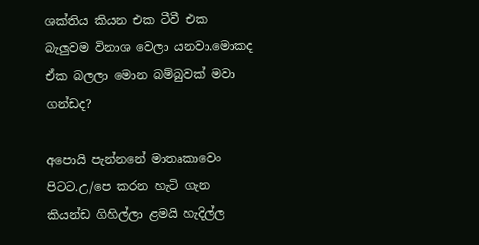ශක්තිය කියන එක ටීවී එක බැලුවම විනාශ වෙලා යනවා.මොකද ඒක බලලා මොන බම්බුවක් මවා ගන්ඩද?

අපොයි පැන්නනේ මාතෘකාවෙං පිටට.උ/පෙ කරන හැටි ගැන කියන්ඩ ගිහිල්ලා ළමයි හැදිල්ල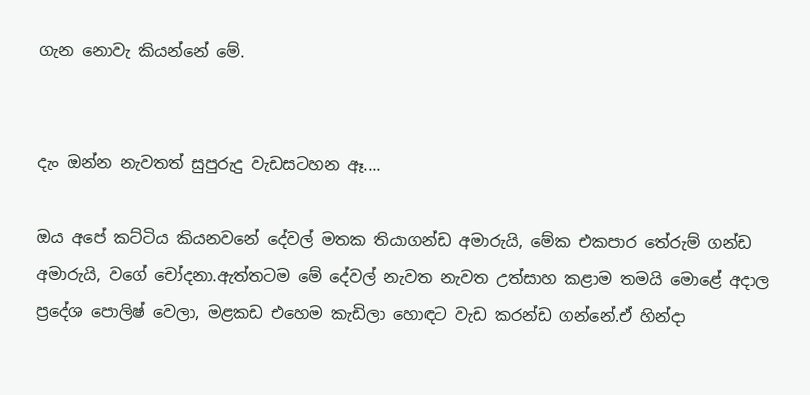ගැන නොවැ කියන්නේ මේ.


දැං ඔන්න නැවතත් සුපුරුදු වැඩසටහන ඈ....

ඔය අපේ කට්ටිය කියනවනේ දේවල් මතක තියාගන්ඩ අමාරුයි, මේක එකපාර තේරුම් ගන්ඩ අමාරුයි, වගේ චෝදනා.ඇත්තටම මේ දේවල් නැවත නැවත උත්සාහ කළාම තමයි මොළේ අදාල ප්‍රදේශ පොලිෂ් වෙලා, මළකඩ එහෙම කැඩිලා හොඳට වැඩ කරන්ඩ ගන්නේ.ඒ හින්දා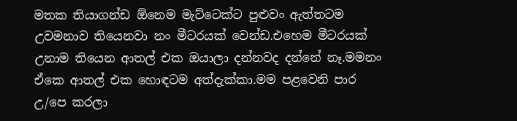මතක තියාගන්ඩ ඕනෙම මැට්ටෙක්ට පුළුවං ඇත්තටම උවමනාව තියෙනවා නං මීටරයක් වෙන්ඩ.එහෙම මීටරයක් උනාම තියෙන ආතල් එක ඔයාලා දන්නවද දන්නේ නෑ.මමනං ඒකෙ ආතල් එක හොඳටම අත්දැක්කා.මම පළවෙනි පාර උ/පෙ කරලා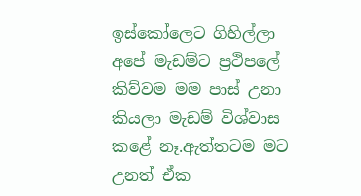ඉස්කෝලෙට ගිහිල්ලා අපේ මැඩම්ට ප්‍රථිපලේ කිව්වම මම පාස් උනා කියලා මැඩම් විශ්වාස කළේ නෑ.ඇත්තටම මට උනත් ඒක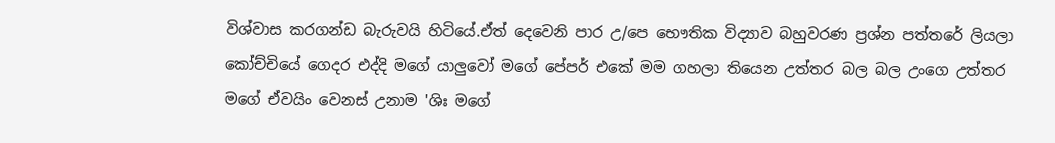විශ්වාස කරගන්ඩ බැරුවයි හිටියේ.ඒත් දෙවෙනි පාර උ/පෙ භෞතික විද්‍යාව බහුවරණ ප්‍රශ්න පත්තරේ ලියලා කෝච්චියේ ගෙදර එද්දි මගේ යාලුවෝ මගේ පේපර් එකේ මම ගහලා තියෙන උත්තර බල බල උංගෙ උත්තර මගේ ඒවයිං වෙනස් උනාම 'ශිඃ මගේ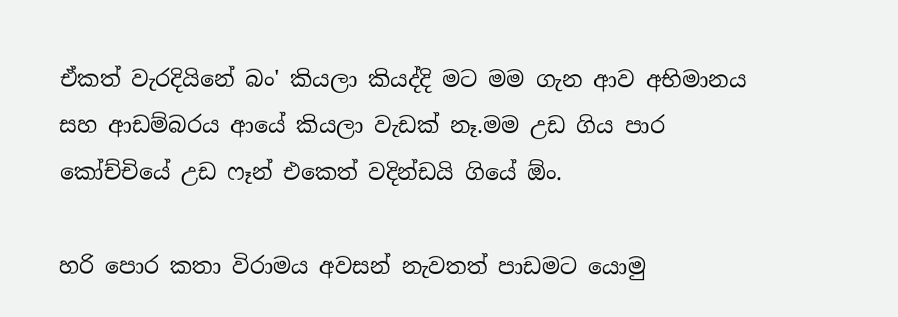ඒකත් වැරදියිනේ බං' කියලා කියද්දි මට මම ගැන ආව අභිමානය සහ ආඩම්බරය ආයේ කියලා වැඩක් නෑ.මම උඩ ගිය පාර කෝච්චියේ උඩ ෆෑන් එකෙත් වදින්ඩයි ගියේ ඕං.

හරි පොර කතා විරාමය අවසන් නැවතත් පාඩමට යොමු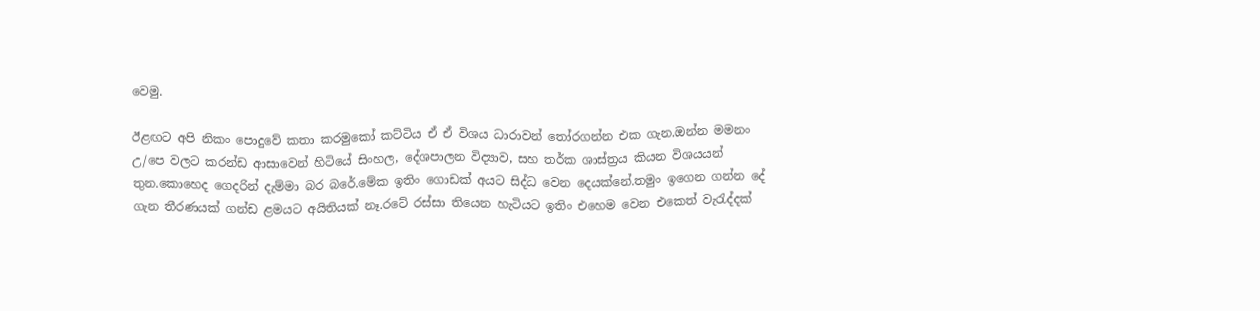වෙමු.

ඊළඟට අපි නිකං පොදුවේ කතා කරමුකෝ කට්ටිය ඒ ඒ විශය ධාරාවන් තෝරගන්න එක ගැන.ඔන්න මමනං උ/පෙ වලට කරන්ඩ ආසාවෙන් හිටියේ සිංහල, දේශපාලන විද්‍යාව, සහ තර්ක ශාස්ත්‍රය කියන විශයයන් තුන.කොහෙද ගෙදරින් දැම්මා බර බරේ.මේක ඉතිං ගොඩක් අයට සිද්ධ වෙන දෙයක්නේ.තමුං ඉගෙන ගන්න දේ ගැන තීරණයක් ගන්ඩ ළමයට අයිතියක් නෑ.රටේ රස්සා තියෙන හැටියට ඉතිං එහෙම වෙන එකෙත් වැරැද්දක්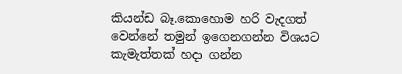කියන්ඩ බෑ.කොහොම හරි වැදගත් වෙන්නේ තමුන් ඉගෙනගන්න විශයට කැමැත්තක් හදා ගන්න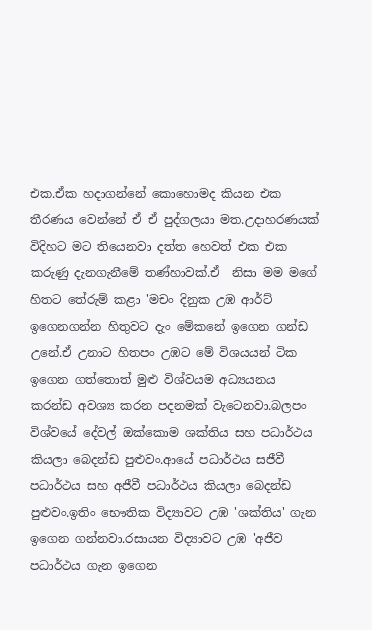එක.ඒක හදාගන්නේ කොහොමද කියන එක තීරණය වෙන්නේ ඒ ඒ පුද්ගලයා මත.උදාහරණයක් විදිහට මට තියෙනවා දත්ත හෙවත් එක එක කරුණු දැනගැනීමේ තණ්හාවක්.ඒ  නිසා මම මගේ හිතට තේරුම් කළා 'මචං දිනුක උඹ ආර්ට් ඉගෙනගන්න හිතුවට දැං මේකනේ ඉගෙන ගන්ඩ උනේ.ඒ උනාට හිතපං උඹට මේ විශයයන් ටික ඉගෙන ගත්තොත් මුළු විශ්වයම අධ්‍යයනය කරන්ඩ අවශ්‍ය කරන පදනමක් වැටෙනවා.බලපං විශ්වයේ දේවල් ඔක්කොම ශක්තිය සහ පධාර්ථය කියලා බෙදන්ඩ පුළුවං.ආයේ පධාර්ථය සජීවී පධාර්ථය සහ අජීවී පධාර්ථය කියලා බෙදන්ඩ පුළුවං.ඉතිං භෞතික විද්‍යාවට උඹ 'ශක්තිය' ගැන ඉගෙන ගන්නවා.රසායන විද්‍යාවට උඹ 'අජීව පධාර්ථය ගැන ඉගෙන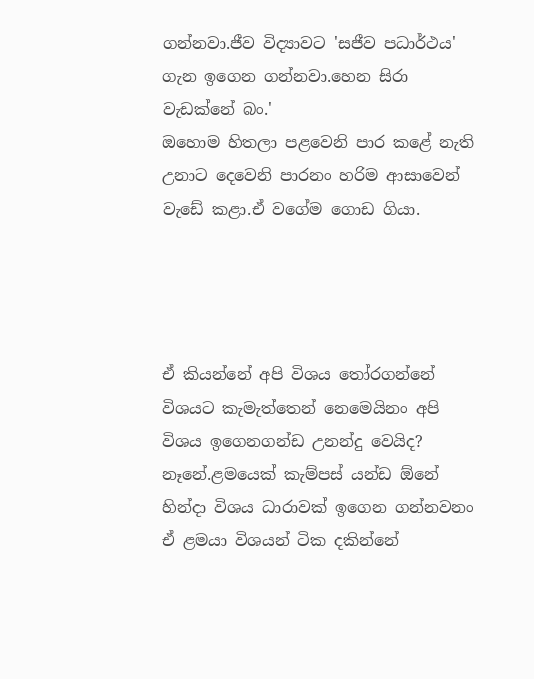ගන්නවා.ජීව විද්‍යාවට 'සජීව පධාර්ථය' ගැන ඉගෙන ගන්නවා.හෙන සිරා වැඩක්නේ බං.'
ඔහොම හිතලා පළවෙනි පාර කළේ නැති උනාට දෙවෙනි පාරනං හරිම ආසාවෙන් වැඩේ කළා.ඒ වගේම ගොඩ ගියා.




ඒ කියන්නේ අපි විශය තෝරගන්නේ විශයට කැමැත්තෙන් නෙමෙයිනං අපි විශය ඉගෙනගන්ඩ උනන්දු වෙයිද? නෑනේ.ළමයෙක් කැම්පස් යන්ඩ ඕනේ හින්දා විශය ධාරාවක් ඉගෙන ගන්නවනං ඒ ළමයා විශයන් ටික දකින්නේ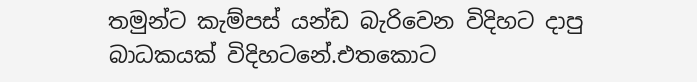තමුන්ට කැම්පස් යන්ඩ බැරිවෙන විදිහට දාපු බාධකයක් විදිහටනේ.එතකොට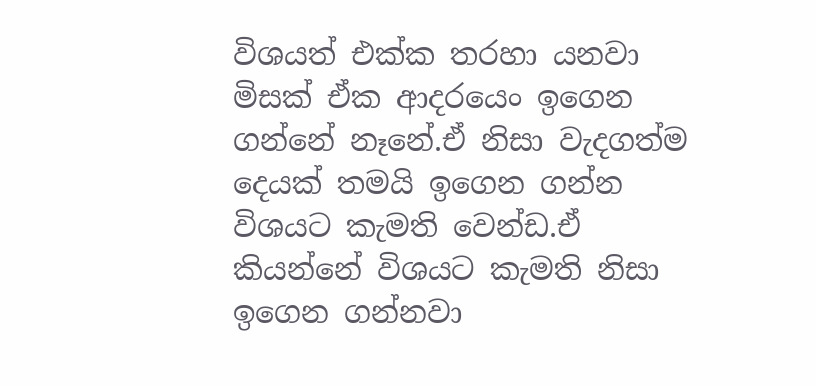විශයත් එක්ක තරහා යනවා මිසක් ඒක ආදරයෙං ඉගෙන ගන්නේ නෑනේ.ඒ නිසා වැදගත්ම දෙයක් තමයි ඉගෙන ගන්න විශයට කැමති වෙන්ඩ.ඒ කියන්නේ විශයට කැමති නිසා ඉගෙන ගන්නවා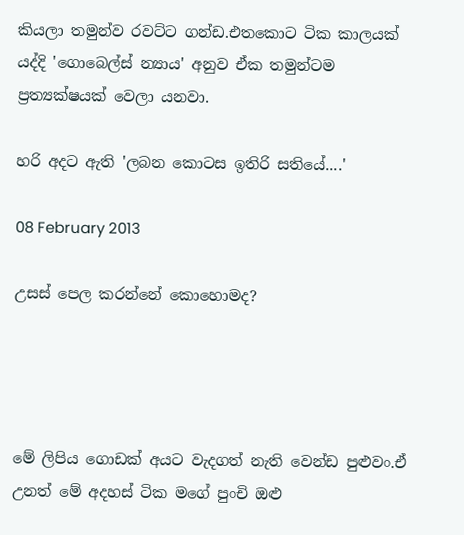කියලා තමුන්ව රවට්ට ගන්ඩ.එතකොට ටික කාලයක් යද්දි 'ගොබෙල්ස් න්‍යාය' අනුව ඒක තමුන්ටම ප්‍රත්‍යක්ෂයක් වෙලා යනවා.

හරි අදට ඇති 'ලබන කොටස ඉතිරි සතියේ....'

08 February 2013

උසස් පෙල කරන්නේ කොහොමද?




මේ ලිපිය ගොඩක් අයට වැදගත් නැති වෙන්ඩ පුළුවං.ඒ උනත් මේ අදහස් ටික මගේ පුංචි ඔළු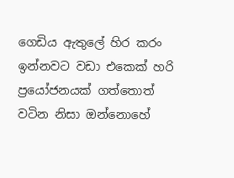ගෙඩිය ඇතුලේ හිර කරං ඉන්නවට වඩා එකෙක් හරි ප්‍රයෝජනයක් ගත්තොත් වටින නිසා ඔන්නොහේ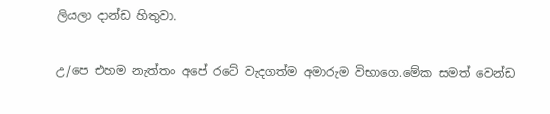ලියලා දාන්ඩ හිතුවා.

උ/පෙ එහම නැත්තං අපේ රටේ වැදගත්ම අමාරුම විභාගෙ.මේක සමත් වෙන්ඩ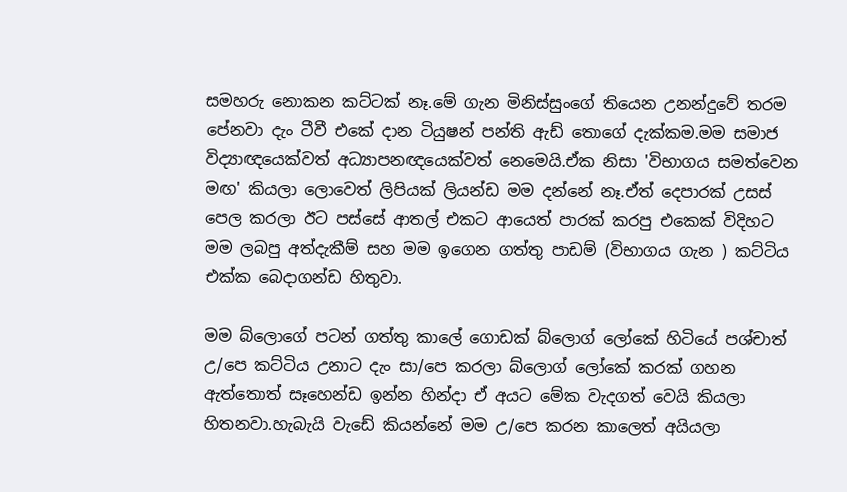සමහරු නොකන කට්ටක් නෑ.මේ ගැන මිනිස්සුංගේ තියෙන උනන්දුවේ තරම පේනවා දැං ටීවී එකේ දාන ටියුෂන් පන්ති ඇඩ් තොගේ දැක්කම.මම සමාජ විද්‍යාඥයෙක්වත් අධ්‍යාපනඥයෙක්වත් නෙමෙයි.ඒක නිසා 'විභාගය සමත්වෙන මඟ' කියලා ලොවෙත් ලිපියක් ලියන්ඩ මම දන්නේ නෑ.ඒත් දෙපාරක් උසස් පෙල කරලා ඊට පස්සේ ආතල් එකට ආයෙත් පාරක් කරපු එකෙක් විදිහට මම ලබපු අත්දැකීම් සහ මම ඉගෙන ගත්තු පාඩම් (විභාගය ගැන ) කට්ටිය එක්ක බෙදාගන්ඩ හිතුවා.

මම බ්ලොගේ පටන් ගත්තු කාලේ ගොඩක් බ්ලොග් ලෝකේ හිටියේ පශ්චාත් උ/පෙ කට්ටිය උනාට දැං සා/පෙ කරලා බ්ලොග් ලෝකේ කරක් ගහන ඇත්තොත් සෑහෙන්ඩ ඉන්න හින්දා ඒ අයට මේක වැදගත් වෙයි කියලා හිතනවා.හැබැයි වැඩේ කියන්නේ මම උ/පෙ කරන කාලෙත් අයියලා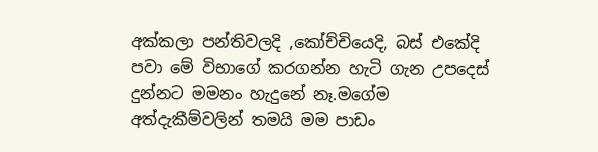අක්කලා පන්තිවලදි ,කෝච්චියෙදි, බස් එකේදි පවා මේ විභාගේ කරගන්න හැටි ගැන උපදෙස් දුන්නට මමනං හැදුනේ නෑ.මගේම අත්දැකීම්වලින් තමයි මම පාඩං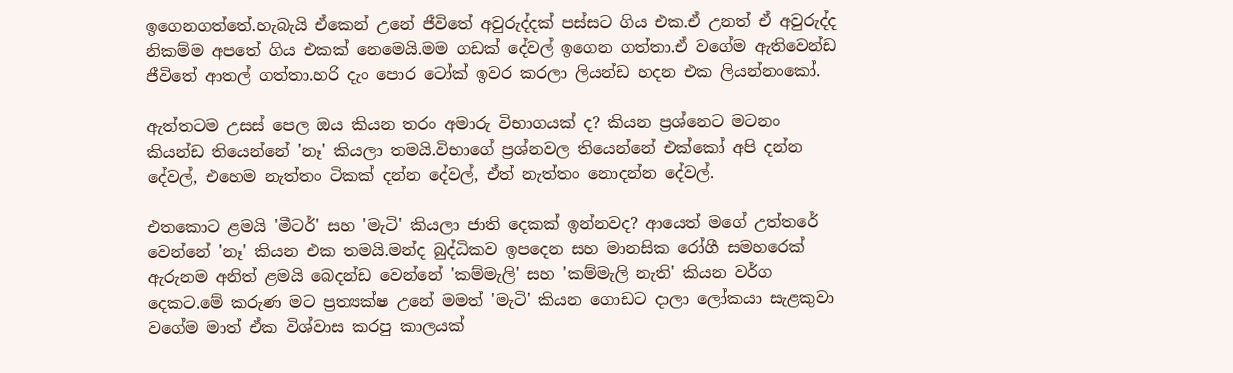ඉගෙනගත්තේ.හැබැයි ඒකෙන් උනේ ජීවිතේ අවුරුද්දක් පස්සට ගිය එක.ඒ උනත් ඒ අවුරුද්ද නිකම්ම අපතේ ගිය එකක් නෙමෙයි.මම ගඩක් දේවල් ඉගෙන ගත්තා.ඒ වගේම ඇතිවෙන්ඩ ජීවිතේ ආතල් ගත්තා.හරි දැං පොර ටෝක් ඉවර කරලා ලියන්ඩ හදන එක ලියන්නංකෝ.

ඇත්තටම උසස් පෙල ඔය කියන තරං අමාරු විභාගයක් ද? කියන ප්‍රශ්නෙට මටනං කියන්ඩ තියෙන්නේ 'නෑ' කියලා තමයි.විභාගේ ප්‍රශ්නවල තියෙන්නේ එක්කෝ අපි දන්න දේවල්, එහෙම නැත්තං ටිකක් දන්න දේවල්, ඒත් නැත්තං නොදන්න දේවල්.

එතකොට ළමයි 'මීටර්' සහ 'මැටි' කියලා ජාති දෙකක් ඉන්නවද? ආයෙත් මගේ උත්තරේ වෙන්නේ 'නෑ' කියන එක තමයි.මන්ද බුද්ධිකව ඉපදෙන සහ මානසික රෝගී සමහරෙක් ඇරුනම අනිත් ළමයි බෙදන්ඩ වෙන්නේ 'කම්මැලි' සහ 'කම්මැලි නැති' කියන වර්ග දෙකට.මේ කරුණ මට ප්‍රත්‍යක්ෂ උනේ මමත් 'මැටි' කියන ගොඩට දාලා ලෝකයා සැළකුවා වගේම මාත් ඒක විශ්වාස කරපු කාලයක්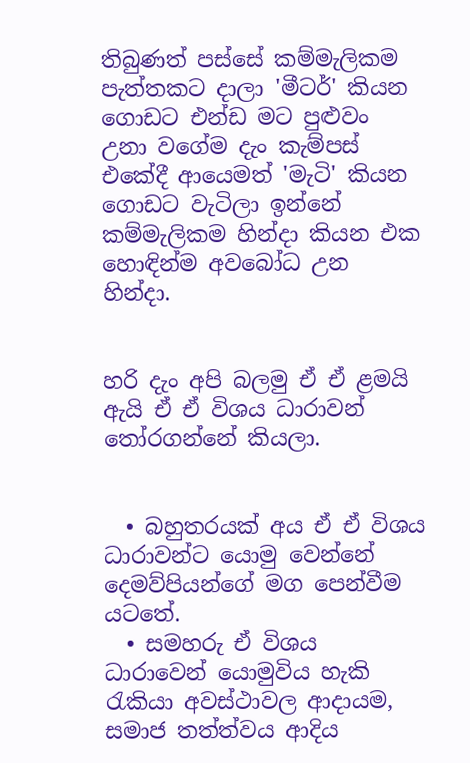තිබුණත් පස්සේ කම්මැලිකම පැත්තකට දාලා 'මීටර්' කියන ගොඩට එන්ඩ මට පුළුවං උනා වගේම දැං කැම්පස් එකේදී ආයෙමත් 'මැටි' කියන ගොඩට වැටිලා ඉන්නේ කම්මැලිකම හින්දා කියන එක හොඳින්ම අවබෝධ උන හින්දා.


හරි දැං අපි බලමු ඒ ඒ ළමයි ඇයි ඒ ඒ විශය ධාරාවන් තෝරගන්නේ කියලා.


  • බහුතරයක් අය ඒ ඒ විශය ධාරාවන්ට යොමු වෙන්නේ දෙමව්පියන්ගේ මග පෙන්වීම යටතේ.
  • සමහරු ඒ විශය ධාරාවෙන් යොමුවිය හැකි රැකියා අවස්ථාවල ආදායම, සමාජ තත්ත්වය ආදිය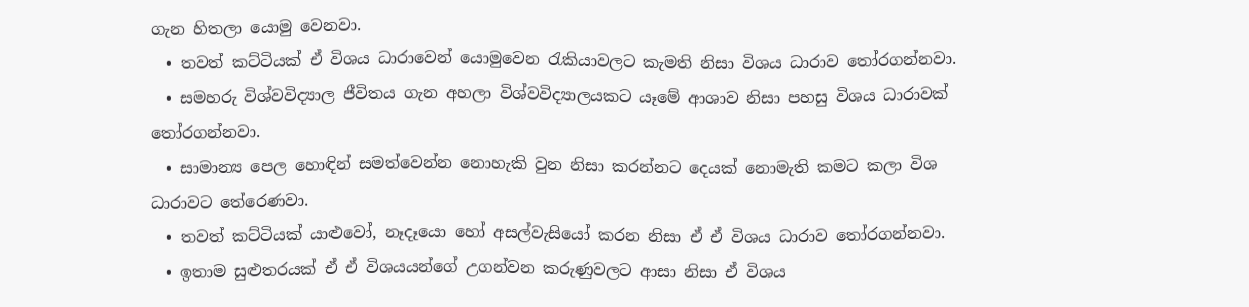ගැන හිතලා යොමු වෙනවා.
  • තවත් කට්ටියක් ඒ විශය ධාරාවෙන් යොමුවෙන රැකියාවලට කැමති නිසා විශය ධාරාව තෝරගන්නවා.
  • සමහරු විශ්වවිද්‍යාල ජීවිතය ගැන අහලා විශ්වවිද්‍යාලයකට යෑමේ ආශාව නිසා පහසු විශය ධාරාවක් තෝරගන්නවා.
  • සාමාන්‍ය පෙල හොඳින් සමත්වෙන්න නොහැකි වුන නිසා කරන්නට දෙයක් නොමැති කමට කලා විශ ධාරාවට තේරෙණවා.
  • තවත් කට්ටියක් යාළුවෝ, නෑදෑයො හෝ අසල්වැසියෝ කරන නිසා ඒ ඒ විශය ධාරාව තෝරගන්නවා.
  • ඉතාම සුළුතරයක් ඒ ඒ විශයයන්ගේ උගන්වන කරුණුවලට ආසා නිසා ඒ විශය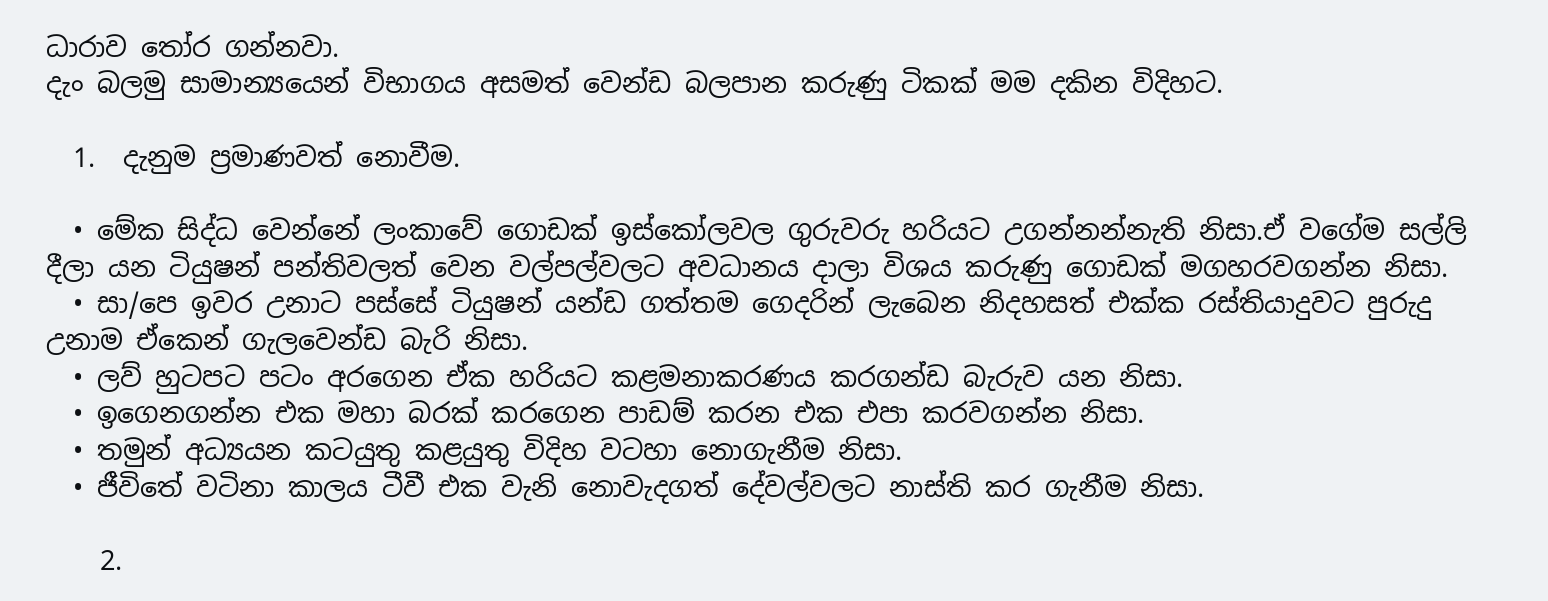ධාරාව තෝර ගන්නවා.
දැං බලමු සාමාන්‍යයෙන් විභාගය අසමත් වෙන්ඩ බලපාන කරුණු ටිකක් මම දකින විදිහට.

  1.  දැනුම ප්‍රමාණවත් නොවීම.

  • මේක සිද්ධ වෙන්නේ ලංකාවේ ගොඩක් ඉස්කෝලවල ගුරුවරු හරියට උගන්නන්නැති නිසා.ඒ වගේම සල්ලි දීලා යන ටියුෂන් පන්තිවලත් වෙන වල්පල්වලට අවධානය දාලා විශය කරුණු ගොඩක් මගහරවගන්න නිසා.
  • සා/පෙ ඉවර උනාට පස්සේ ටියුෂන් යන්ඩ ගත්තම ගෙදරින් ලැබෙන නිදහසත් එක්ක රස්තියාදුවට පුරුදු උනාම ඒකෙන් ගැලවෙන්ඩ බැරි නිසා.
  • ලව් හුටපට පටං අරගෙන ඒක හරියට කළමනාකරණය කරගන්ඩ බැරුව යන නිසා.
  • ඉගෙනගන්න එක මහා බරක් කරගෙන පාඩම් කරන එක එපා කරවගන්න නිසා.
  • තමුන් අධ්‍යයන කටයුතු කළයුතු විදිහ වටහා නොගැනීම නිසා.
  • ජීවිතේ වටිනා කාලය ටීවී එක වැනි නොවැදගත් දේවල්වලට නාස්ති කර ගැනීම නිසා.

    2.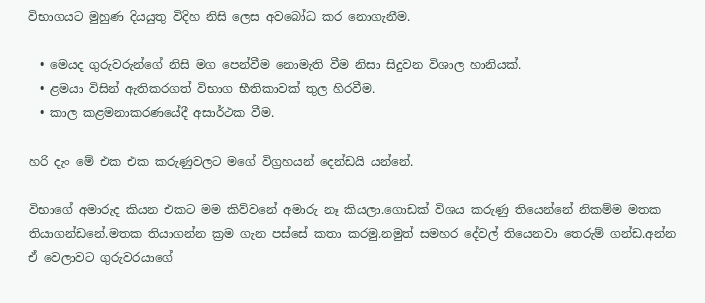විභාගයට මුහුණ දියයුතු විදිහ නිසි ලෙස අවබෝධ කර නොගැනීම.

  • මෙයද ගුරුවරුන්ගේ නිසි මග පෙන්වීම නොමැති වීම නිසා සිදුවන විශාල හානියක්.
  • ළමයා විසින් ඇතිකරගත් විභාග භීතිකාවක් තුල හිරවීම.
  • කාල කළමනාකරණයේදී අසාර්ථක වීම.

හරි දැං මේ එක එක කරුණුවලට මගේ විග්‍රහයන් දෙන්ඩයි යන්නේ.

විභාගේ අමාරුද කියන එකට මම කිව්වනේ අමාරු නෑ කියලා.ගොඩක් විශය කරුණු තියෙන්නේ නිකම්ම මතක තියාගන්ඩනේ.මතක තියාගන්න ක්‍රම ගැන පස්සේ කතා කරමු.නමුත් සමහර දේවල් තියෙනවා තෙරුම් ගන්ඩ.අන්න ඒ වෙලාවට ගුරුවරයාගේ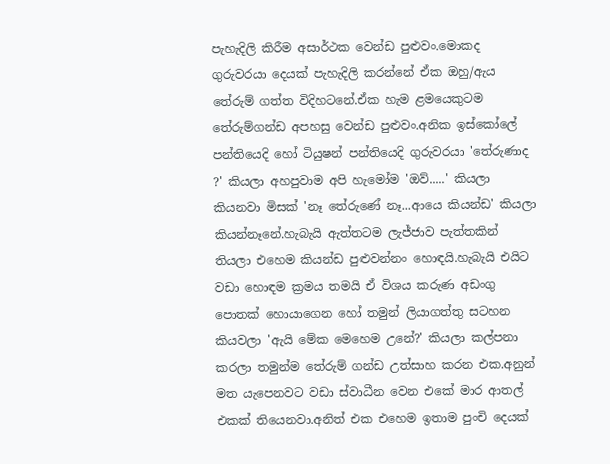පැහැදිලි කිරීම අසාර්ථක වෙන්ඩ පුළුවං.මොකද ගුරුවරයා දෙයක් පැහැදිලි කරන්නේ ඒක ඔහු/ඇය තේරුම් ගත්ත විදිහටනේ.ඒක හැම ළමයෙකුටම තේරුම්ගන්ඩ අපහසු වෙන්ඩ පුළුවං.අනික ඉස්කෝලේ පන්තියෙදි හෝ ටියුෂන් පන්තියෙදි ගුරුවරයා 'තේරුණාද ?' කියලා අහපුවාම අපි හැමෝම 'ඔව්.....' කියලා කියනවා මිසක් 'නෑ තේරුණේ නෑ...ආයෙ කියන්ඩ' කියලා කියන්නෑනේ.හැබැයි ඇත්තටම ලැජ්ජාව පැත්තකින් තියලා එහෙම කියන්ඩ පුළුවන්නං හොඳයි.හැබැයි එයිට වඩා හොඳම ක්‍රමය තමයි ඒ විශය කරුණ අඩංගු පොතක් හොයාගෙන හෝ තමුන් ලියාගත්තු සටහන කියවලා 'ඇයි මේක මෙහෙම උනේ?' කියලා කල්පනා කරලා තමුන්ම තේරුම් ගන්ඩ උත්සාහ කරන එක.අනුන් මත යැපෙනවට වඩා ස්වාධීන වෙන එකේ මාර ආතල් එකක් තියෙනවා.අනිත් එක එහෙම ඉතාම පුංචි දෙයක්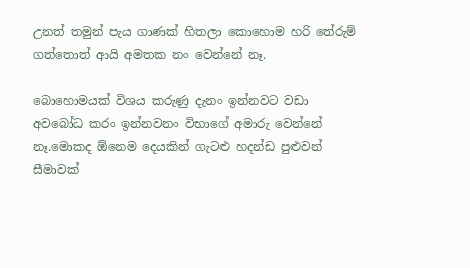උනත් තමුන් පැය ගාණක් හිතලා කොහොම හරි තේරුම් ගත්තොත් ආයි අමතක නං වෙන්නේ නෑ.

බොහොමයක් විශය කරුණු දැනං ඉන්නවට වඩා අවබෝධ කරං ඉන්නවනං විභාගේ අමාරු වෙන්නේ නෑ.මොකද ඕනෙම දෙයකින් ගැටළු හදන්ඩ පුළුවන් සීමාවක්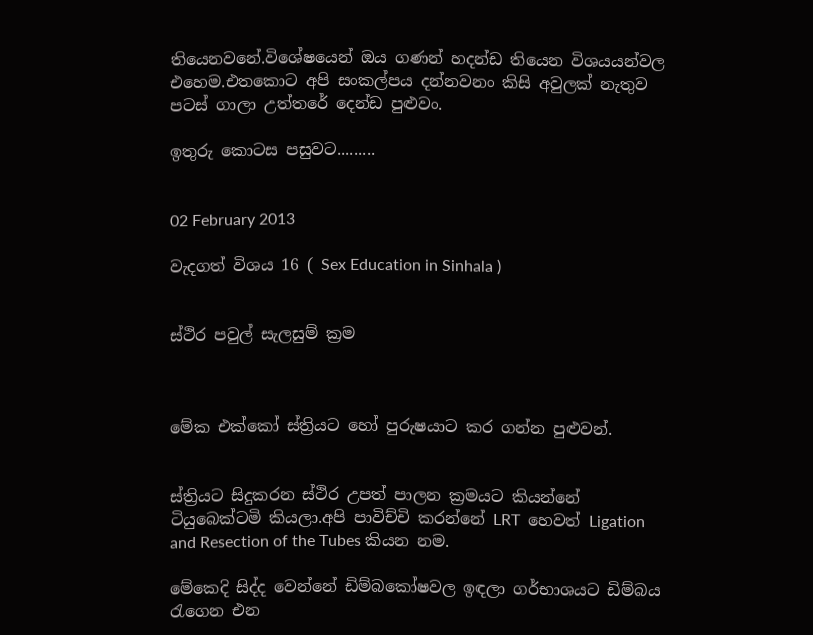තියෙනවනේ.විශේෂයෙන් ඔය ගණන් හදන්ඩ තියෙන විශයයන්වල එහෙම.එතකොට අපි සංකල්පය දන්නවනං කිසි අවුලක් නැතුව පටස් ගාලා උත්තරේ දෙන්ඩ පුළුවං.

ඉතුරු කොටස පසුවට.........


02 February 2013

වැදගත් විශය 16 ( Sex Education in Sinhala )


ස්ථිර පවුල් සැලසුම් ක්‍රම



මේක එක්කෝ ස්ත්‍රියට හෝ පුරුෂයාට කර ගන්න පුළුවන්.


ස්ත්‍රියට සිදුකරන ස්ථිර උපත් පාලන ක්‍රමයට කියන්නේ ටියුබෙක්ටමි කියලා.අපි පාවිච්චි කරන්නේ LRT  හෙවත් Ligation and Resection of the Tubes කියන නම.

මේකෙදි සිද්ද වෙන්නේ ඩිම්බකෝෂවල ඉඳලා ගර්භාශයට ඩිම්බය රැගෙන එන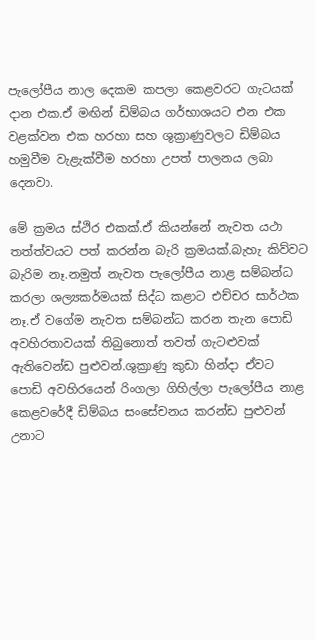පැලෝපීය නාල දෙකම කපලා කෙළවරට ගැටයක් දාන එක.ඒ මඟින් ඩිම්බය ගර්භාශයට එන එක වළක්වන එක හරහා සහ ශුක්‍රාණුවලට ඩිම්බය හමුවීම වැළැක්වීම හරහා උපත් පාලනය ලබා දෙනවා.

මේ ක්‍රමය ස්ථිර එකක්.ඒ කියන්නේ නැවත යථා තත්ත්වයට පත් කරන්න බැරි ක්‍රමයක්.බැහැ කිව්වට බැරිම නෑ.නමුත් නැවත පැලෝපීය නාළ සම්බන්ධ කරලා ශල්‍යකර්මයක් සිද්ධ කළාට එච්චර සාර්ථක නෑ.ඒ වගේම නැවත සම්බන්ධ කරන තැන පොඩි අවහිරතාවයක් තිබුනොත් තවත් ගැටළුවක් ඇතිවෙන්ඩ පුළුවන්.ශුක්‍රාණු කුඩා හින්දා ඒවට පොඩි අවහිරයෙන් රිංගලා ගිහිල්ලා පැලෝපීය නාළ කෙළවරේදී ඩිම්බය සංසේචනය කරන්ඩ පුළුවන් උනාට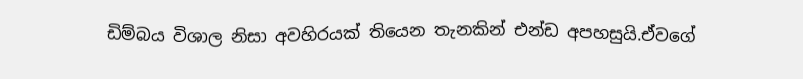ඩිම්බය විශාල නිසා අවහිරයක් තියෙන තැනකින් එන්ඩ අපහසුයි.ඒවගේ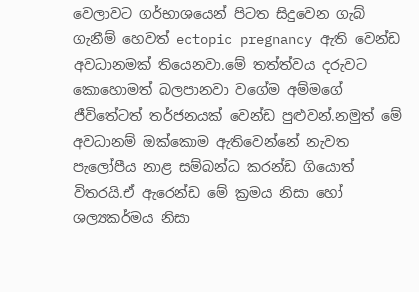වෙලාවට ගර්භාශයෙන් පිටත සිදුවෙන ගැබ් ගැනීම් හෙවත් ectopic pregnancy ඇති වෙන්ඩ අවධානමක් තියෙනවා.මේ තත්ත්වය දරුවට කොහොමත් බලපානවා වගේම අම්මගේ ජීවිතේටත් තර්ජනයක් වෙන්ඩ පුළුවන්.නමුත් මේ අවධානම් ඔක්කොම ඇතිවෙන්නේ නැවත පැලෝපීය නාළ සම්බන්ධ කරන්ඩ ගියොත් විතරයි.ඒ ඇරෙන්ඩ මේ ක්‍රමය නිසා හෝ ශල්‍යකර්මය නිසා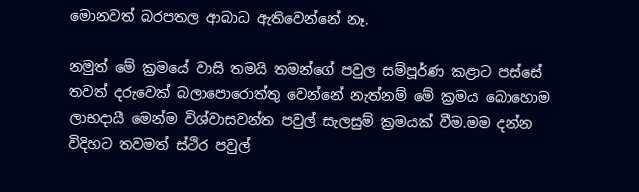මොනවත් බරපතල ආබාධ ඇතිවෙන්නේ නෑ.

නමුත් මේ ක්‍රමයේ වාසි තමයි තමන්ගේ පවුල සම්පූර්ණ කළාට පස්සේ තවත් දරුවෙක් බලාපොරොත්තු වෙන්නේ නැත්නම් මේ ක්‍රමය බොහොම ලාභදායී මෙන්ම විශ්වාසවන්ත පවුල් සැලසුම් ක්‍රමයක් වීම.මම දන්න විදිහට තවමත් ස්ථිර පවුල්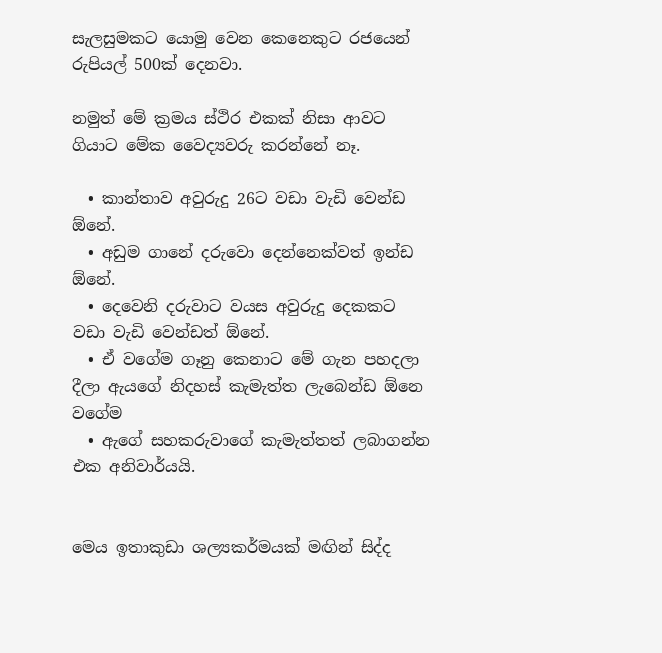සැලසුමකට යොමු වෙන කෙනෙකුට රජයෙන් රුපියල් 500ක් දෙනවා.

නමුත් මේ ක්‍රමය ස්ථිර එකක් නිසා ආවට ගියාට මේක වෛද්‍යවරු කරන්නේ නෑ.

  • කාන්තාව අවුරුදු 26ට වඩා වැඩි වෙන්ඩ ඕනේ.
  • අඩුම ගානේ දරුවො දෙන්නෙක්වත් ඉන්ඩ ඕනේ.
  • දෙවෙනි දරුවාට වයස අවුරුදු දෙකකට වඩා වැඩි වෙන්ඩත් ඕනේ.
  • ඒ වගේම ගෑනු කෙනාට මේ ගැන පහදලා දීලා ඇයගේ නිදහස් කැමැත්ත ලැබෙන්ඩ ඕනෙ වගේම
  • ඇගේ සහකරුවාගේ කැමැත්තත් ලබාගන්න එක අනිවාර්යයි.


මෙය ඉතාකුඩා ශල්‍යකර්මයක් මඟින් සිද්ද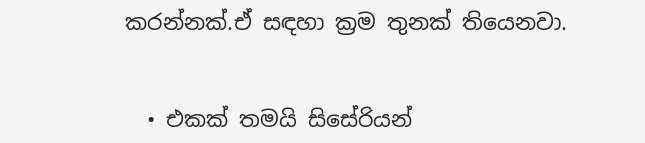කරන්නක්.ඒ සඳහා ක්‍රම තුනක් තියෙනවා.


  • එකක් තමයි සිසේරියන්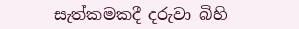සැත්කමකදී දරුවා බිහි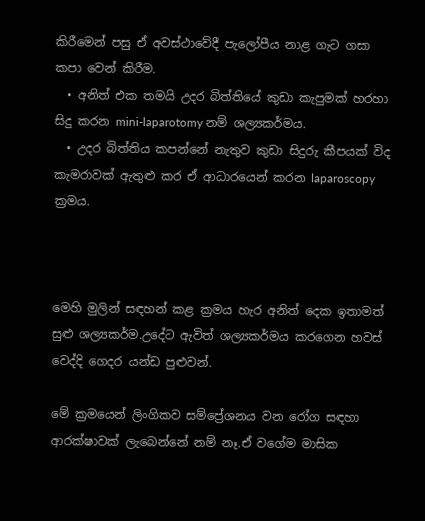කිරීමෙන් පසු ඒ අවස්ථාවේදී පැලෝපීය නාළ ගැට ගසා කපා වෙන් කිරීම.
  • අනිත් එක තමයි උදර බිත්තියේ කුඩා කැපුමක් හරහා සිදු කරන mini-laparotomy නම් ශල්‍යකර්මය.
  • උදර බිත්තිය කපන්නේ නැතුව කුඩා සිදුරු කීපයක් විද කැමරාවක් ඇතුළු කර ඒ ආධාරයෙන් කරන laparoscopy ක්‍රමය.



මෙහි මුලින් සඳහන් කළ ක්‍රමය හැර අනිත් දෙක ඉතාමත් සුළු ශල්‍යකර්ම.උදේට ඇවිත් ශල්‍යකර්මය කරගෙන හවස් වෙද්දි ගෙදර යන්ඩ පුළුවන්.

මේ ක්‍රමයෙන් ලිංගිකව සම්ප්‍රේශනය වන රෝග සඳහා ආරක්ෂාවක් ලැබෙන්නේ නම් නෑ.ඒ වගේම මාසික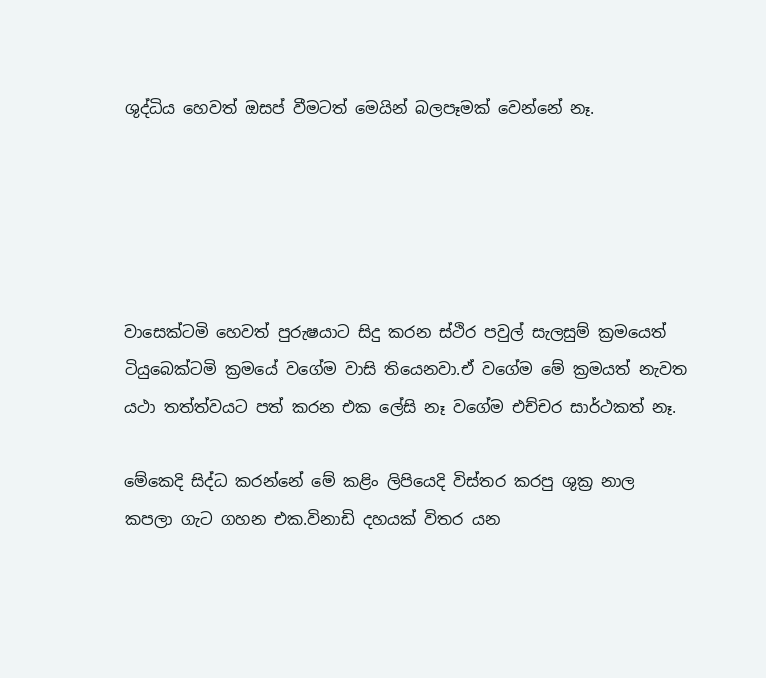ශුද්ධිය හෙවත් ඔසප් වීමටත් මෙයින් බලපෑමක් වෙන්නේ නෑ.





වාසෙක්ටමි හෙවත් පුරුෂයාට සිදු කරන ස්ථිර පවුල් සැලසුම් ක්‍රමයෙත් ටියුබෙක්ටමි ක්‍රමයේ වගේම වාසි තියෙනවා.ඒ වගේම මේ ක්‍රමයත් නැවත යථා තත්ත්වයට පත් කරන එක ලේසි නෑ වගේම එච්චර සාර්ථකත් නෑ.

මේකෙදි සිද්ධ කරන්නේ මේ කළිං ලිපියෙදි විස්තර කරපු ශුක්‍ර නාල කපලා ගැට ගහන එක.විනාඩි දහයක් විතර යන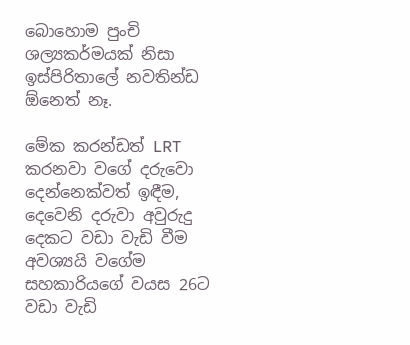බොහොම පුංචි ශල්‍යකර්මයක් නිසා ඉස්පිරිතාලේ නවතින්ඩ ඕනෙත් නෑ.

මේක කරන්ඩත් LRT කරනවා වගේ දරුවො දෙන්නෙක්වත් ඉඳීම, දෙවෙනි දරුවා අවුරුදු දෙකට වඩා වැඩි වීම අවශ්‍යයි වගේම සහකාරියගේ වයස 26ට වඩා වැඩි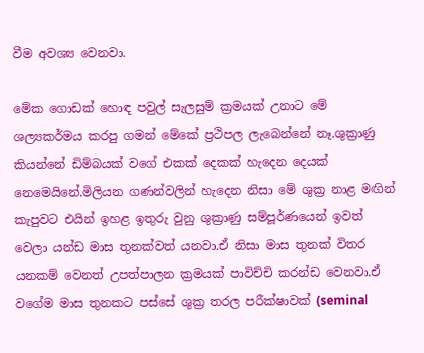වීම අවශ්‍ය වෙනවා.

මේක ගොඩක් හොඳ පවුල් සැලසුම් ක්‍රමයක් උනාට මේ ශල්‍යකර්මය කරපු ගමන් මේකේ ප්‍රථිපල ලැබෙන්නේ නෑ.ශුක්‍රාණු කියන්නේ ඩිම්බයක් වගේ එකක් දෙකක් හැදෙන දෙයක් නෙමෙයිනේ.මිලියන ගණන්වලින් හැදෙන නිසා මේ ශුක්‍ර නාළ මඟින් කැපුවට එයින් ඉහළ ඉතුරු වුනු ශුක්‍රාණු සම්පූර්ණයෙන් ඉවත් වෙලා යන්ඩ මාස තුනක්වත් යනවා.ඒ නිසා මාස තුනක් විතර යනකම් වෙනත් උපත්පාලන ක්‍රමයක් පාවිච්චි කරන්ඩ වෙනවා.ඒ වගේම මාස තුනකට පස්සේ ශුක්‍ර තරල පරීක්ෂාවක් (seminal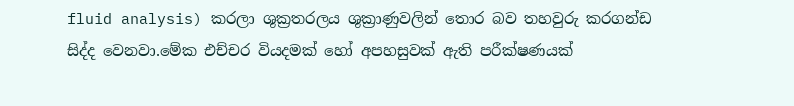fluid analysis) කරලා ශුක්‍රතරලය ශුක්‍රාණුවලින් තොර බව තහවුරු කරගන්ඩ සිද්ද වෙනවා.මේක එච්චර වියදමක් හෝ අපහසුවක් ඇති පරීක්ෂණයක්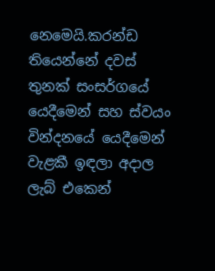නෙමෙයි.කරන්ඩ තියෙන්නේ දවස් තුනක් සංසර්ගයේ යෙදීමෙන් සහ ස්වයං වින්දනයේ යෙදීමෙන් වැළකී ඉඳලා අදාල ලැබ් එකෙන්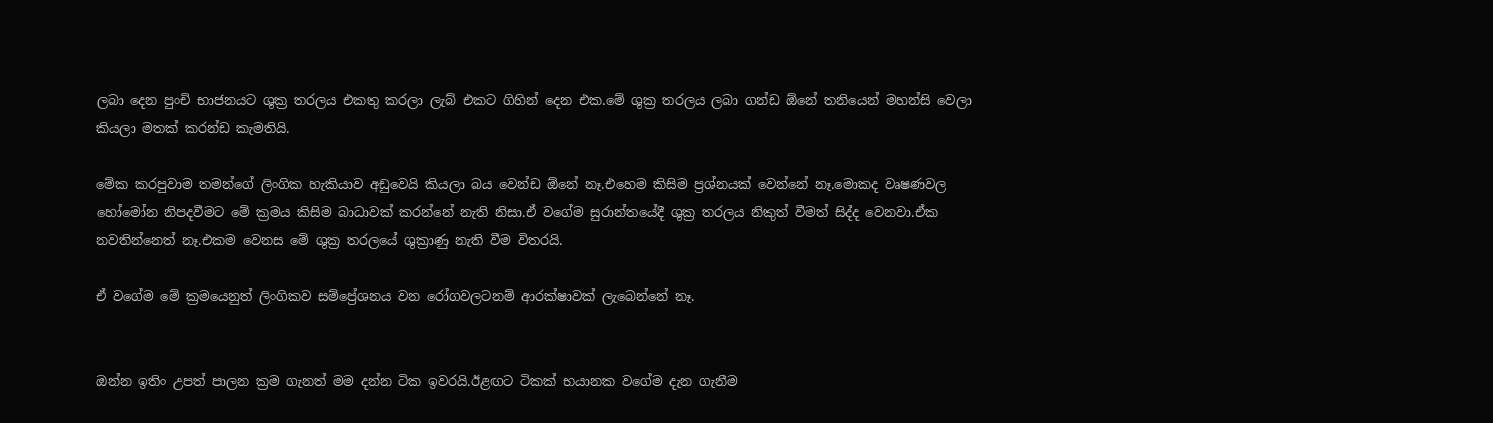ලබා දෙන පුංචි භාජනයට ශුක්‍ර තරලය එකතු කරලා ලැබ් එකට ගිහින් දෙන එක.මේ ශුක්‍ර තරලය ලබා ගන්ඩ ඕනේ තනියෙන් මහන්සි වෙලා කියලා මතක් කරන්ඩ කැමතියි.

මේක කරපුවාම තමන්ගේ ලිංගික හැකියාව අඩුවෙයි කියලා බය වෙන්ඩ ඕනේ නෑ.එහෙම කිසිම ප්‍රශ්නයක් වෙන්නේ නෑ.මොකද වෘෂණවල හෝමෝන නිපදවීමට මේ ක්‍රමය කිසිම බාධාවක් කරන්නේ නැති නිසා.ඒ වගේම සුරාන්තයේදී ශුක්‍ර තරලය නිකුත් වීමත් සිද්ද වෙනවා.ඒක නවතින්නෙත් නෑ.එකම වෙනස මේ ශුක්‍ර තරලයේ ශුක්‍රාණු නැති වීම විතරයි.

ඒ වගේම මේ ක්‍රමයෙනුත් ලිංගිකව සම්ප්‍රේශනය වන රෝගවලටනම් ආරක්ෂාවක් ලැබෙන්නේ නෑ.


ඔන්න ඉතිං උපත් පාලන ක්‍රම ගැනත් මම දන්න ටික ඉවරයි.ඊළඟට ටිකක් භයානක වගේම දැන ගැනීම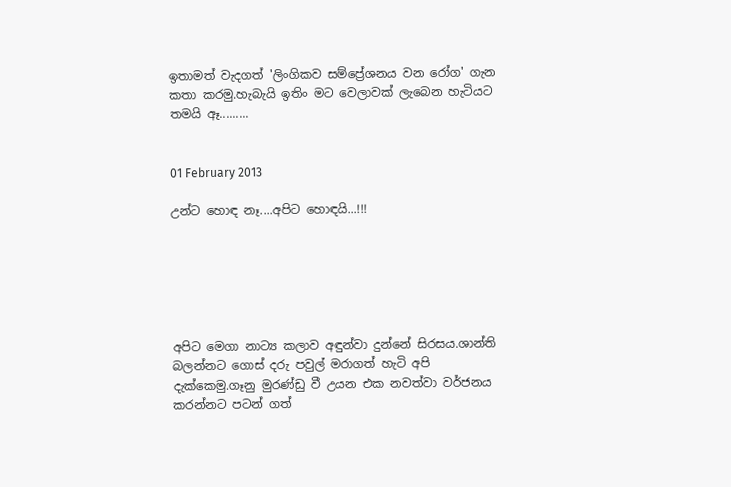ඉතාමත් වැදගත් 'ලිංගිකව සම්ප්‍රේශනය වන රෝග' ගැන කතා කරමු.හැබැයි ඉතිං මට වෙලාවක් ලැබෙන හැටියට තමයි ඈ.........


01 February 2013

උන්ට හොඳ නෑ....අපිට හොඳයි...!!!






අපිට මෙගා නාට්‍ය කලාව අඳුන්වා දුන්නේ සිරසය.ශාන්ති බලන්නට ගොස් දරු පවුල් මරාගත් හැටි අපි දැක්කෙමු.ගෑනු මුරණ්ඩු වී උයන එක නවත්වා වර්ජනය කරන්නට පටන් ගත්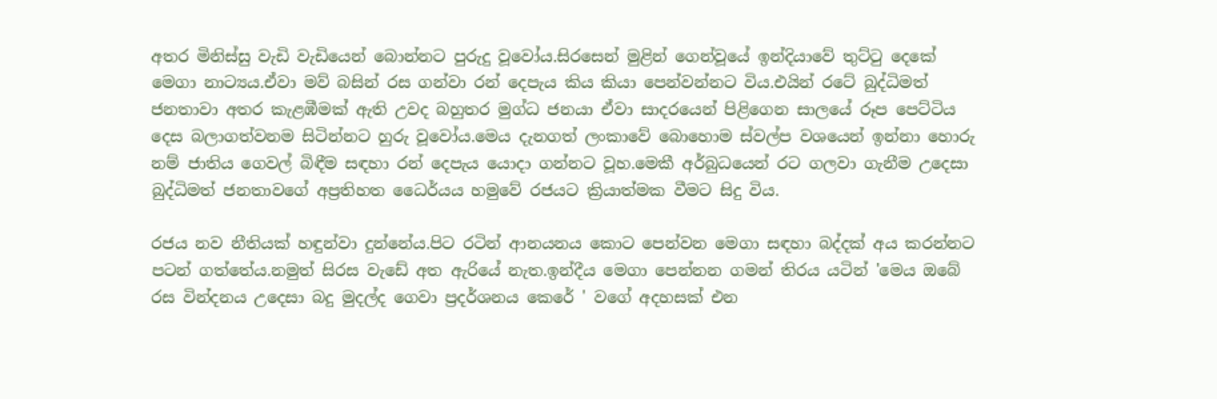අතර මිනිස්සු වැඩි වැඩියෙන් බොන්නට පුරුදු වූවෝය.සිරසෙන් මුළින් ගෙන්වූයේ ඉන්දියාවේ තුට්ටු දෙකේ මෙගා නාට්‍යය.ඒවා මව් බසින් රස ගන්වා රන් දෙපැය කිය කියා පෙන්වන්නට විය.එයින් රටේ බුද්ධිමත් ජනතාවා අතර කැළඹීමක් ඇති උවද බහුතර මුග්ධ ජනයා ඒවා සාදරයෙන් පිළිගෙන සාලයේ රූප පෙට්ටිය දෙස බලාගත්වනම සිටින්නට හුරු වූවෝය.මෙය දැනගත් ලංකාවේ බොහොම ස්වල්ප වශයෙන් ඉන්නා හොරු නම් ජාතිය ගෙවල් බිඳීම සඳහා රන් දෙපැය යොදා ගන්නට වූහ.මෙකී අර්බුධයෙන් රට ගලවා ගැනීම උදෙසා බුද්ධිමත් ජනතාවගේ අප්‍රතිහත ධෛර්යය හමුවේ රජයට ක්‍රියාත්මක වීමට සිදු විය.

රජය නව නීතියක් හඳුන්වා දුන්නේය.පිට රටින් ආනයනය කොට පෙන්වන මෙගා සඳහා බද්දක් අය කරන්නට පටන් ගත්තේය.නමුත් සිරස වැඩේ අත ඇරියේ නැත.ඉන්දීය මෙගා පෙන්නන ගමන් තිරය යටින් 'මෙය ඔබේ රස වින්දනය උදෙසා බදු මුදල්ද ගෙවා ප්‍රදර්ශනය කෙරේ ' වගේ අදහසක් එන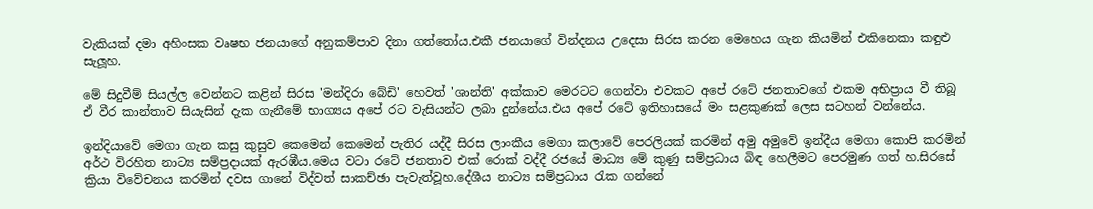වැකියක් දමා අහිංසක වෘෂභ ජනයාගේ අනුකම්පාව දිනා ගත්තෝය.එකී ජනයාගේ වින්දනය උදෙසා සිරස කරන මෙහෙය ගැන කියමින් එකිනෙකා කඳුළු සැලූහ.

මේ සිදුවීම් සියල්ල වෙන්නට කළින් සිරස 'මන්දිරා බේඩි' හෙවත් 'ශාන්ති' අක්කාව මෙරටට ගෙන්වා එවකට අපේ රටේ ජනතාවගේ එකම අභිප්‍රාය වී තිබූ ඒ වීර කාන්තාව සියැසින් දැක ගැනීමේ භාග්‍ය‍ය අපේ රට වැසියන්ට ලබා දුන්නේය.එය අපේ රටේ ඉතිහාසයේ මං සළකුණක් ලෙස සටහන් වන්නේය.

ඉන්දියාවේ මෙගා ගැන කසු කුසුව කෙමෙන් කෙමෙන් පැතිර යද්දී සිරස ලාංකීය මෙගා කලාවේ පෙරලියක් කරමින් අමු අමුවේ ඉන්දීය මෙගා කොපි කරමින් අර්ථ විරහිත නාට්‍ය සම්ප්‍රදායක් ඇරඹීය.මෙය වටා රටේ ජනතාව එක් රොක් වද්දී රජයේ මාධ්‍ය මේ කුණු සම්ප්‍රධාය බිඳ හෙලීමට පෙරමුණ ගත් හ.සිරසේ ක්‍රියා විවේචනය කරමින් දවස ගානේ විද්වත් සාකච්ඡා පැවැත්වූහ.දේශීය නාට්‍ය සම්ප්‍රධාය රැක ගන්නේ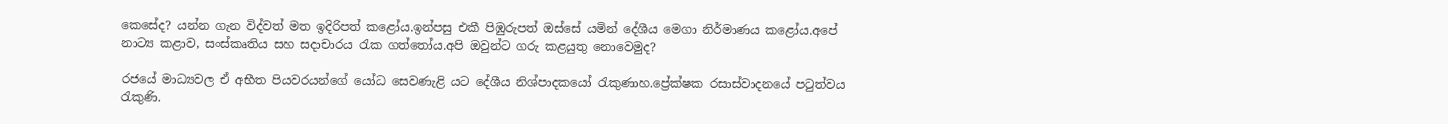කෙසේද? යන්න ගැන විද්වත් මත ඉදිරිපත් කළෝය.ඉන්පසු එකී පිඹුරුපත් ඔස්සේ යමින් දේශීය මෙගා නිර්මාණය කළෝය.අපේ නාට්‍ය කළාව, සංස්කෘතිය සහ සදාචාරය රැක ගත්තෝය.අපි ඔවුන්ට ගරු කළයුතු නොවෙමුද?

රජයේ මාධ්‍යවල ඒ අභීත පියවරයන්ගේ යෝධ සෙවණැළි යට දේශීය නිශ්පාදකයෝ රැකුණාහ.ප්‍රේක්ෂක රසාස්වාදනයේ පටුත්වය රැකුණි.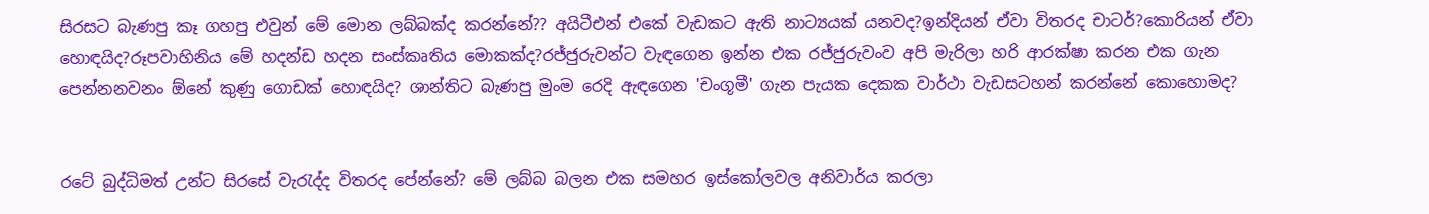සිරසට බැණපු කෑ ගහපු එවුන් මේ මොන ලබ්බක්ද කරන්නේ?? අයිටීඑන් එකේ වැඩකට ඇති නාට්‍යයක් යනවද?ඉන්දියන් ඒවා විතරද චාටර්?කොරියන් ඒවා හොඳයිද?රූපවාහිනිය මේ හදන්ඩ හදන සංස්කෘතිය මොකක්ද?රජ්ජුරුවන්ට වැඳගෙන ඉන්න එක රජ්ජුරුවංව අපි මැරිලා හරි ආරක්ෂා කරන එක ගැන පෙන්නනවනං ඕනේ කුණු ගොඩක් හොඳයිද? ශාන්තිට බැණපු මුංම රෙදි ඇඳගෙන 'චංගූමී' ගැන පැයක දෙකක වාර්ථා වැඩසටහන් කරන්නේ කොහොමද?


රටේ බුද්ධිමත් උන්ට සිරසේ වැරැද්ද විතරද පේන්නේ? මේ ලබ්බ බලන එක සමහර ඉස්කෝලවල අනිවාර්ය කරලා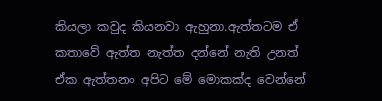කියලා කවුද කියනවා ඇහුනා.ඇත්තටම ඒ කතාවේ ඇත්ත නැත්ත දන්නේ නැති උනත් ඒක ඇත්තනං අපිට මේ මොකක්ද වෙන්නේ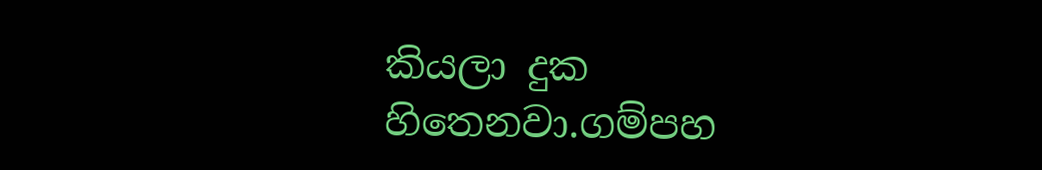කියලා දුක හිතෙනවා.ගම්පහ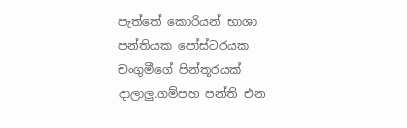පැත්තේ කොරියන් භාශා පන්තියක පෝස්ටරයක චංගුමීගේ පින්තූරයක් දාලාලු.ගම්පහ පන්ති එන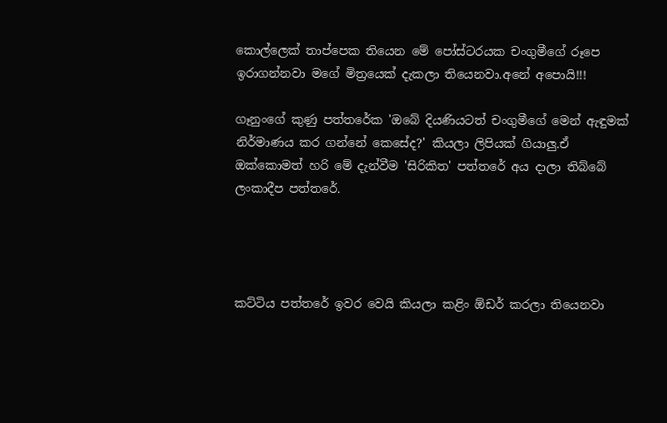කොල්ලෙක් තාප්පෙක තියෙන මේ පෝස්ටරයක චංගුමීගේ රූපෙ ඉරාගන්නවා මගේ මිත්‍රයෙක් දැකලා තියෙනවා.අනේ අපොයි!!!

ගෑනුංගේ කුණු පත්තරේක 'ඔබේ දියණියටත් චංගුමීගේ මෙන් ඇඳුමක් නිර්මාණය කර ගන්නේ කෙසේද?' කියලා ලිපියක් ගියාලු.ඒ ඔක්කොමත් හරි මේ දැන්වීම 'සිරිකිත' පත්තරේ අය දාලා තිබ්බේ ලංකාදීප පත්තරේ.




කට්ටිය පත්තරේ ඉවර වෙයි කියලා කළිං ඕඩර් කරලා තියෙනවා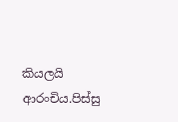කියලයි ආරංචිය.පිස්සු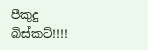පීකුදු බිස්කට්!!!!